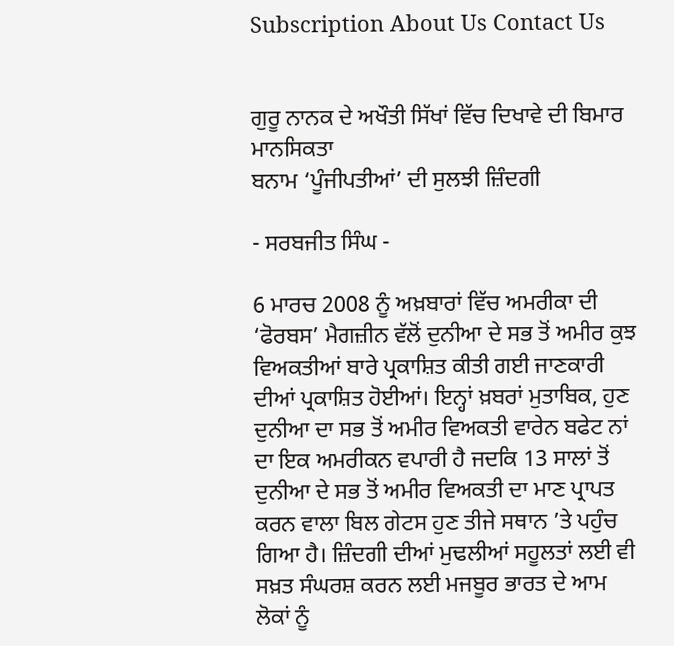Subscription About Us Contact Us


ਗੁਰੂ ਨਾਨਕ ਦੇ ਅਖੌਤੀ ਸਿੱਖਾਂ ਵਿੱਚ ਦਿਖਾਵੇ ਦੀ ਬਿਮਾਰ ਮਾਨਸਿਕਤਾ
ਬਨਾਮ ‘ਪੂੰਜੀਪਤੀਆਂ’ ਦੀ ਸੁਲਝੀ ਜ਼ਿੰਦਗੀ

- ਸਰਬਜੀਤ ਸਿੰਘ -

6 ਮਾਰਚ 2008 ਨੂੰ ਅਖ਼ਬਾਰਾਂ ਵਿੱਚ ਅਮਰੀਕਾ ਦੀ ‘ਫੋਰਬਸ’ ਮੈਗਜ਼ੀਨ ਵੱਲੋਂ ਦੁਨੀਆ ਦੇ ਸਭ ਤੋਂ ਅਮੀਰ ਕੁਝ ਵਿਅਕਤੀਆਂ ਬਾਰੇ ਪ੍ਰਕਾਸ਼ਿਤ ਕੀਤੀ ਗਈ ਜਾਣਕਾਰੀ ਦੀਆਂ ਪ੍ਰਕਾਸ਼ਿਤ ਹੋਈਆਂ। ਇਨ੍ਹਾਂ ਖ਼ਬਰਾਂ ਮੁਤਾਬਿਕ, ਹੁਣ ਦੁਨੀਆ ਦਾ ਸਭ ਤੋਂ ਅਮੀਰ ਵਿਅਕਤੀ ਵਾਰੇਨ ਬਫੇਟ ਨਾਂ ਦਾ ਇਕ ਅਮਰੀਕਨ ਵਪਾਰੀ ਹੈ ਜਦਕਿ 13 ਸਾਲਾਂ ਤੋਂ ਦੁਨੀਆ ਦੇ ਸਭ ਤੋਂ ਅਮੀਰ ਵਿਅਕਤੀ ਦਾ ਮਾਣ ਪ੍ਰਾਪਤ ਕਰਨ ਵਾਲਾ ਬਿਲ ਗੇਟਸ ਹੁਣ ਤੀਜੇ ਸਥਾਨ ’ਤੇ ਪਹੁੰਚ ਗਿਆ ਹੈ। ਜ਼ਿੰਦਗੀ ਦੀਆਂ ਮੁਢਲੀਆਂ ਸਹੂਲਤਾਂ ਲਈ ਵੀ ਸਖ਼ਤ ਸੰਘਰਸ਼ ਕਰਨ ਲਈ ਮਜਬੂਰ ਭਾਰਤ ਦੇ ਆਮ ਲੋਕਾਂ ਨੂੰ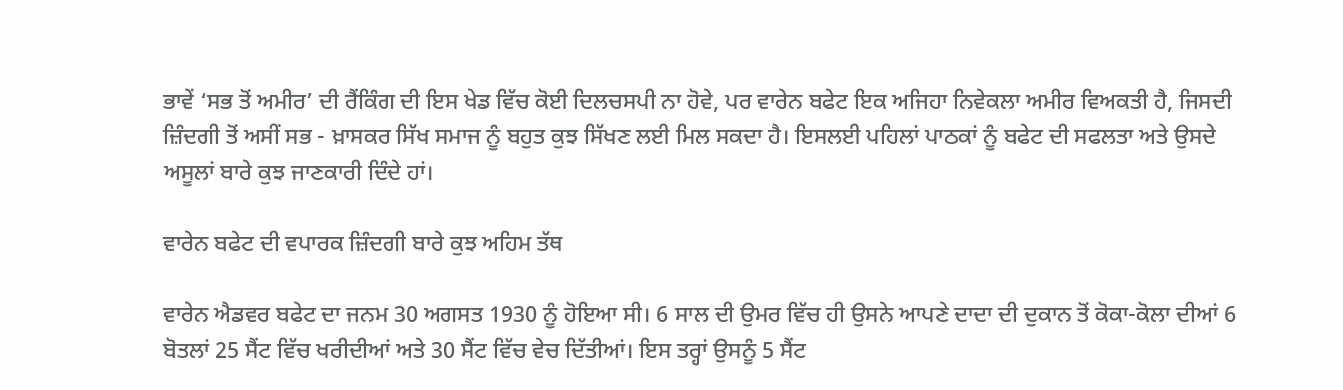ਭਾਵੇਂ ‘ਸਭ ਤੋਂ ਅਮੀਰ’ ਦੀ ਰੈਂਕਿੰਗ ਦੀ ਇਸ ਖੇਡ ਵਿੱਚ ਕੋਈ ਦਿਲਚਸਪੀ ਨਾ ਹੋਵੇ, ਪਰ ਵਾਰੇਨ ਬਫੇਟ ਇਕ ਅਜਿਹਾ ਨਿਵੇਕਲਾ ਅਮੀਰ ਵਿਅਕਤੀ ਹੈ, ਜਿਸਦੀ ਜ਼ਿੰਦਗੀ ਤੋਂ ਅਸੀਂ ਸਭ - ਖ਼ਾਸਕਰ ਸਿੱਖ ਸਮਾਜ ਨੂੰ ਬਹੁਤ ਕੁਝ ਸਿੱਖਣ ਲਈ ਮਿਲ ਸਕਦਾ ਹੈ। ਇਸਲਈ ਪਹਿਲਾਂ ਪਾਠਕਾਂ ਨੂੰ ਬਫੇਟ ਦੀ ਸਫਲਤਾ ਅਤੇ ਉਸਦੇ ਅਸੂਲਾਂ ਬਾਰੇ ਕੁਝ ਜਾਣਕਾਰੀ ਦਿੰਦੇ ਹਾਂ।

ਵਾਰੇਨ ਬਫੇਟ ਦੀ ਵਪਾਰਕ ਜ਼ਿੰਦਗੀ ਬਾਰੇ ਕੁਝ ਅਹਿਮ ਤੱਥ

ਵਾਰੇਨ ਐਡਵਰ ਬਫੇਟ ਦਾ ਜਨਮ 30 ਅਗਸਤ 1930 ਨੂੰ ਹੋਇਆ ਸੀ। 6 ਸਾਲ ਦੀ ਉਮਰ ਵਿੱਚ ਹੀ ਉਸਨੇ ਆਪਣੇ ਦਾਦਾ ਦੀ ਦੁਕਾਨ ਤੋਂ ਕੋਕਾ-ਕੋਲਾ ਦੀਆਂ 6 ਬੋਤਲਾਂ 25 ਸੈਂਟ ਵਿੱਚ ਖਰੀਦੀਆਂ ਅਤੇ 30 ਸੈਂਟ ਵਿੱਚ ਵੇਚ ਦਿੱਤੀਆਂ। ਇਸ ਤਰ੍ਹਾਂ ਉਸਨੂੰ 5 ਸੈਂਟ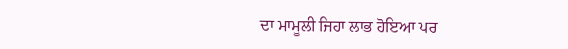ਦਾ ਮਾਮੂਲੀ ਜਿਹਾ ਲਾਭ ਹੋਇਆ ਪਰ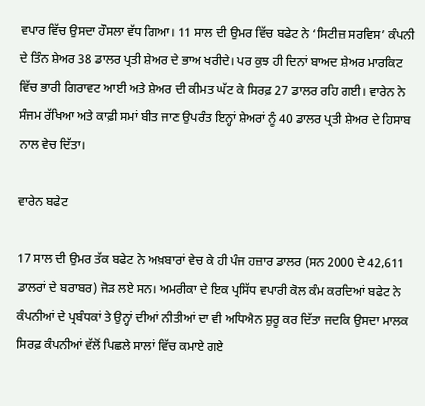ਵਪਾਰ ਵਿੱਚ ਉਸਦਾ ਹੌਸਲਾ ਵੱਧ ਗਿਆ। 11 ਸਾਲ ਦੀ ਉਮਰ ਵਿੱਚ ਬਫੇਟ ਨੇ ‘ਸਿਟੀਜ਼ ਸਰਵਿਸ’ ਕੰਪਨੀ ਦੇ ਤਿੰਨ ਸ਼ੇਅਰ 38 ਡਾਲਰ ਪ੍ਰਤੀ ਸ਼ੇਅਰ ਦੇ ਭਾਅ ਖਰੀਦੇ। ਪਰ ਕੁਝ ਹੀ ਦਿਨਾਂ ਬਾਅਦ ਸ਼ੇਅਰ ਮਾਰਕਿਟ ਵਿੱਚ ਭਾਰੀ ਗਿਰਾਵਟ ਆਈ ਅਤੇ ਸ਼ੇਅਰ ਦੀ ਕੀਮਤ ਘੱਟ ਕੇ ਸਿਰਫ਼ 27 ਡਾਲਰ ਰਹਿ ਗਈ। ਵਾਰੇਨ ਨੇ ਸੰਜਮ ਰੱਖਿਆ ਅਤੇ ਕਾਫ਼ੀ ਸਮਾਂ ਬੀਤ ਜਾਣ ਉਪਰੰਤ ਇਨ੍ਹਾਂ ਸ਼ੇਅਰਾਂ ਨੂੰ 40 ਡਾਲਰ ਪ੍ਰਤੀ ਸ਼ੇਅਰ ਦੇ ਹਿਸਾਬ ਨਾਲ ਵੇਚ ਦਿੱਤਾ।

ਵਾਰੇਨ ਬਫੇਟ

17 ਸਾਲ ਦੀ ਉਮਰ ਤੱਕ ਬਫੇਟ ਨੇ ਅਖ਼ਬਾਰਾਂ ਵੇਚ ਕੇ ਹੀ ਪੰਜ ਹਜ਼ਾਰ ਡਾਲਰ (ਸਨ 2000 ਦੇ 42,611 ਡਾਲਰਾਂ ਦੇ ਬਰਾਬਰ) ਜੋੜ ਲਏ ਸਨ। ਅਮਰੀਕਾ ਦੇ ਇਕ ਪ੍ਰਸਿੱਧ ਵਪਾਰੀ ਕੋਲ ਕੰਮ ਕਰਦਿਆਂ ਬਫੇਟ ਨੇ ਕੰਪਨੀਆਂ ਦੇ ਪ੍ਰਬੰਧਕਾਂ ਤੇ ਉਨ੍ਹਾਂ ਦੀਆਂ ਨੀਤੀਆਂ ਦਾ ਵੀ ਅਧਿਐਨ ਸ਼ੁਰੂ ਕਰ ਦਿੱਤਾ ਜਦਕਿ ਉਸਦਾ ਮਾਲਕ ਸਿਰਫ਼ ਕੰਪਨੀਆਂ ਵੱਲੋਂ ਪਿਛਲੇ ਸਾਲਾਂ ਵਿੱਚ ਕਮਾਏ ਗਏ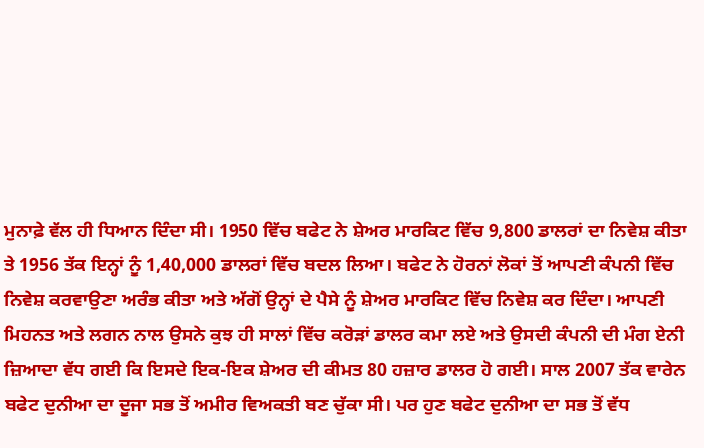ਮੁਨਾਫ਼ੇ ਵੱਲ ਹੀ ਧਿਆਨ ਦਿੰਦਾ ਸੀ। 1950 ਵਿੱਚ ਬਫੇਟ ਨੇ ਸ਼ੇਅਰ ਮਾਰਕਿਟ ਵਿੱਚ 9,800 ਡਾਲਰਾਂ ਦਾ ਨਿਵੇਸ਼ ਕੀਤਾ ਤੇ 1956 ਤੱਕ ਇਨ੍ਹਾਂ ਨੂੰ 1,40,000 ਡਾਲਰਾਂ ਵਿੱਚ ਬਦਲ ਲਿਆ। ਬਫੇਟ ਨੇ ਹੋਰਨਾਂ ਲੋਕਾਂ ਤੋਂ ਆਪਣੀ ਕੰਪਨੀ ਵਿੱਚ ਨਿਵੇਸ਼ ਕਰਵਾਉਣਾ ਅਰੰਭ ਕੀਤਾ ਅਤੇ ਅੱਗੋਂ ਉਨ੍ਹਾਂ ਦੇ ਪੈਸੇ ਨੂੰ ਸ਼ੇਅਰ ਮਾਰਕਿਟ ਵਿੱਚ ਨਿਵੇਸ਼ ਕਰ ਦਿੰਦਾ। ਆਪਣੀ ਮਿਹਨਤ ਅਤੇ ਲਗਨ ਨਾਲ ਉਸਨੇ ਕੁਝ ਹੀ ਸਾਲਾਂ ਵਿੱਚ ਕਰੋੜਾਂ ਡਾਲਰ ਕਮਾ ਲਏ ਅਤੇ ਉਸਦੀ ਕੰਪਨੀ ਦੀ ਮੰਗ ਏਨੀ ਜ਼ਿਆਦਾ ਵੱਧ ਗਈ ਕਿ ਇਸਦੇ ਇਕ-ਇਕ ਸ਼ੇਅਰ ਦੀ ਕੀਮਤ 80 ਹਜ਼ਾਰ ਡਾਲਰ ਹੋ ਗਈ। ਸਾਲ 2007 ਤੱਕ ਵਾਰੇਨ ਬਫੇਟ ਦੁਨੀਆ ਦਾ ਦੂਜਾ ਸਭ ਤੋਂ ਅਮੀਰ ਵਿਅਕਤੀ ਬਣ ਚੁੱਕਾ ਸੀ। ਪਰ ਹੁਣ ਬਫੇਟ ਦੁਨੀਆ ਦਾ ਸਭ ਤੋਂ ਵੱਧ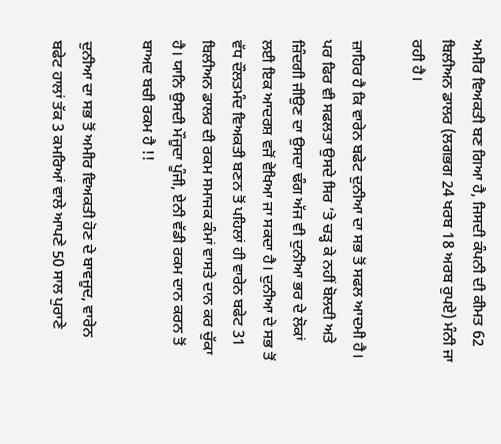ਅਮੀਰ ਵਿਅਕਤੀ ਬਣ ਗਿਆ ਹੈ, ਜਿਸਦੀ ਕੰਪਨੀ ਦੀ ਕੀਮਤ 62 ਬਿਲੀਅਨ ਡਾਲਰ (ਲਗਭਗ 24 ਖਰਬ 18 ਅਰਬ ਰੁਪਏ) ਮੰਨੀ ਜਾ ਰਹੀ ਹੈ।

ਜ਼ਾਹਿਰ ਹੈ ਕਿ ਵਾਰੇਨ ਬਫੇਟ ਦੁਨੀਆ ਦਾ ਸਭ ਤੋਂ ਸਫਲ ਆਦਮੀ ਹੈ। ਪਰ ਫਿਰ ਵੀ ਸਫਲਤਾ ਉਸਦੇ ਸਿਰ ’ਤੇ ਚੜ੍ਹ ਕੇ ਨਹੀਂ ਬੋਲਦੀ ਅਤੇ ਜ਼ਿੰਦਗੀ ਜੀਉਣ ਦਾ ਉਸਦਾ ਢੰਗ ਅੱਜ ਵੀ ਦੁਨੀਆ ਭਰ ਦੇ ਲੋਕਾਂ ਲਈ ਇਕ ਆਦਰਸ਼ ਵਜੋਂ ਵੇਖਿਆ ਜਾ ਸਕਦਾ ਹੈ। ਦੁਨੀਆ ਦੇ ਸਭ ਤੋਂ ਵੱਧ ਦੌਲਤਮੰਦ ਵਿਅਕਤੀ ਬਣਨ ਤੋਂ ਪਹਿਲਾਂ ਹੀ ਵਾਰੇਨ ਬਫੇਟ 31 ਬਿਲੀਅਨ ਡਾਲਰ ਦੀ ਰਕਮ ਸਮਾਜਕ ਕੰਮਾਂ ਵਾਸਤੇ ਦਾਨ ਕਰ ਚੁੱਕਾ ਹੈ। ਯਾਨਿ ਉਸਦੀ ਮੌਜੂਦਾ ਪੂੰਜੀ, ਏਨੀ ਵੱਡੀ ਰਕਮ ਦਾਨ ਕਰਨ ਤੋਂ ਬਾਅਦ ਬਚੀ ਰਕਮ ਹੈ !!

ਦੁਨੀਆ ਦਾ ਸਭ ਤੋਂ ਅਮੀਰ ਵਿਅਕਤੀ ਹੋਣ ਦੇ ਬਾਵਜੂਦ, ਵਾਰੇਨ ਬਫੇਟ ਹਾਲਾਂ ਤੱਕ 3 ਕਮਰਿਆਂ ਵਾਲੇ ਆਪਣੇ 50 ਸਾਲ ਪੁਰਾਣੇ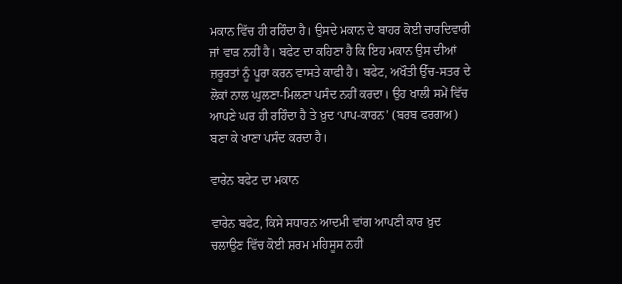ਮਕਾਨ ਵਿੱਚ ਹੀ ਰਹਿੰਦਾ ਹੈ। ਉਸਦੇ ਮਕਾਨ ਦੇ ਬਾਹਰ ਕੋਈ ਚਾਰਦਿਵਾਰੀ ਜਾਂ ਵਾੜ ਨਹੀਂ ਹੈ। ਬਫੇਟ ਦਾ ਕਹਿਣਾ ਹੈ ਕਿ ਇਹ ਮਕਾਨ ਉਸ ਦੀਆਂ ਜ਼ਰੂਰਤਾਂ ਨੂੰ ਪੂਰਾ ਕਰਨ ਵਾਸਤੇ ਕਾਫੀ ਹੈ। ਬਫੇਟ, ਅਖੌਤੀ ਉੱਚ-ਸਤਰ ਦੇ ਲੋਕਾਂ ਨਾਲ ਘੁਲਣਾ-ਮਿਲਣਾ ਪਸੰਦ ਨਹੀਂ ਕਰਦਾ। ਉਹ ਖਾਲੀ ਸਮੇਂ ਵਿੱਚ ਆਪਣੇ ਘਰ ਹੀ ਰਹਿੰਦਾ ਹੈ ਤੇ ਖ਼ੁਦ ‘ਪਾਪ-ਕਾਰਨ’ (ਬਰਬ ਫਰਗਅ) ਬਣਾ ਕੇ ਖਾਣਾ ਪਸੰਦ ਕਰਦਾ ਹੈ।

ਵਾਰੇਨ ਬਫੇਟ ਦਾ ਮਕਾਨ

ਵਾਰੇਨ ਬਫੇਟ, ਕਿਸੇ ਸਧਾਰਨ ਆਦਮੀ ਵਾਂਗ ਆਪਣੀ ਕਾਰ ਖ਼ੁਦ ਚਲਾਉਣ ਵਿੱਚ ਕੋਈ ਸ਼ਰਮ ਮਹਿਸੂਸ ਨਹੀਂ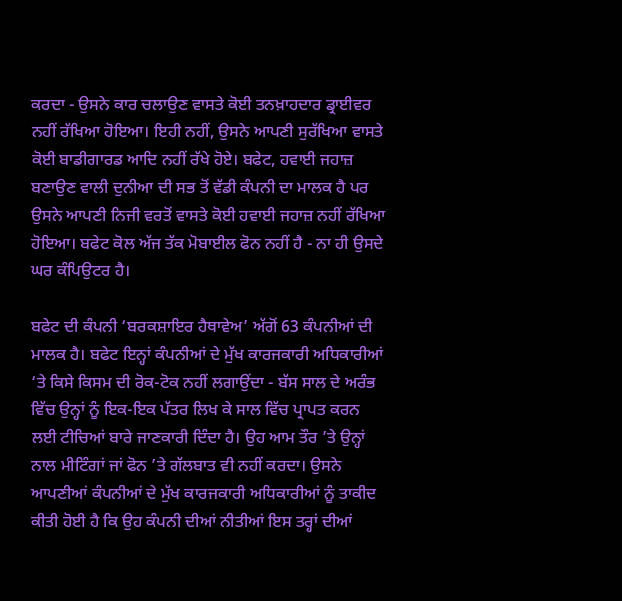ਕਰਦਾ - ਉਸਨੇ ਕਾਰ ਚਲਾਉਣ ਵਾਸਤੇ ਕੋਈ ਤਨਖ਼ਾਹਦਾਰ ਡ੍ਰਾਈਵਰ ਨਹੀਂ ਰੱਖਿਆ ਹੋਇਆ। ਇਹੀ ਨਹੀਂ, ਉਸਨੇ ਆਪਣੀ ਸੁਰੱਖਿਆ ਵਾਸਤੇ ਕੋਈ ਬਾਡੀਗਾਰਡ ਆਦਿ ਨਹੀਂ ਰੱਖੇ ਹੋਏ। ਬਫੇਟ, ਹਵਾਈ ਜਹਾਜ਼ ਬਣਾਉਣ ਵਾਲੀ ਦੁਨੀਆ ਦੀ ਸਭ ਤੋਂ ਵੱਡੀ ਕੰਪਨੀ ਦਾ ਮਾਲਕ ਹੈ ਪਰ ਉਸਨੇ ਆਪਣੀ ਨਿਜੀ ਵਰਤੋਂ ਵਾਸਤੇ ਕੋਈ ਹਵਾਈ ਜਹਾਜ਼ ਨਹੀਂ ਰੱਖਿਆ ਹੋਇਆ। ਬਫੇਟ ਕੋਲ ਅੱਜ ਤੱਕ ਮੋਬਾਈਲ ਫੋਨ ਨਹੀਂ ਹੈ - ਨਾ ਹੀ ਉਸਦੇ ਘਰ ਕੰਪਿਉਟਰ ਹੈ।

ਬਫੇਟ ਦੀ ਕੰਪਨੀ ‘ਬਰਕਸ਼ਾਇਰ ਹੈਥਾਵੇਅ’ ਅੱਗੋਂ 63 ਕੰਪਨੀਆਂ ਦੀ ਮਾਲਕ ਹੈ। ਬਫੇਟ ਇਨ੍ਹਾਂ ਕੰਪਨੀਆਂ ਦੇ ਮੁੱਖ ਕਾਰਜਕਾਰੀ ਅਧਿਕਾਰੀਆਂ ‘ਤੇ ਕਿਸੇ ਕਿਸਮ ਦੀ ਰੋਕ-ਟੋਕ ਨਹੀਂ ਲਗਾਉਂਦਾ - ਬੱਸ ਸਾਲ ਦੇ ਅਰੰਭ ਵਿੱਚ ਉਨ੍ਹਾਂ ਨੂੰ ਇਕ-ਇਕ ਪੱਤਰ ਲਿਖ ਕੇ ਸਾਲ ਵਿੱਚ ਪ੍ਰਾਪਤ ਕਰਨ ਲਈ ਟੀਚਿਆਂ ਬਾਰੇ ਜਾਣਕਾਰੀ ਦਿੰਦਾ ਹੈ। ਉਹ ਆਮ ਤੌਰ ’ਤੇ ਉਨ੍ਹਾਂ ਨਾਲ ਮੀਟਿੰਗਾਂ ਜਾਂ ਫੋਨ ’ਤੇ ਗੱਲਬਾਤ ਵੀ ਨਹੀਂ ਕਰਦਾ। ਉਸਨੇ ਆਪਣੀਆਂ ਕੰਪਨੀਆਂ ਦੇ ਮੁੱਖ ਕਾਰਜਕਾਰੀ ਅਧਿਕਾਰੀਆਂ ਨੂੰ ਤਾਕੀਦ ਕੀਤੀ ਹੋਈ ਹੈ ਕਿ ਉਹ ਕੰਪਨੀ ਦੀਆਂ ਨੀਤੀਆਂ ਇਸ ਤਰ੍ਹਾਂ ਦੀਆਂ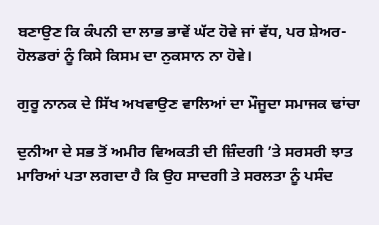ਬਣਾਉਣ ਕਿ ਕੰਪਨੀ ਦਾ ਲਾਭ ਭਾਵੇਂ ਘੱਟ ਹੋਵੇ ਜਾਂ ਵੱਧ, ਪਰ ਸ਼ੇਅਰ-ਹੋਲਡਰਾਂ ਨੂੰ ਕਿਸੇ ਕਿਸਮ ਦਾ ਨੁਕਸਾਨ ਨਾ ਹੋਵੇ।

ਗੁਰੂ ਨਾਨਕ ਦੇ ਸਿੱਖ ਅਖਵਾਉਣ ਵਾਲਿਆਂ ਦਾ ਮੌਜੂਦਾ ਸਮਾਜਕ ਢਾਂਚਾ

ਦੁਨੀਆ ਦੇ ਸਭ ਤੋਂ ਅਮੀਰ ਵਿਅਕਤੀ ਦੀ ਜ਼ਿੰਦਗੀ ’ਤੇ ਸਰਸਰੀ ਝਾਤ ਮਾਰਿਆਂ ਪਤਾ ਲਗਦਾ ਹੈ ਕਿ ਉਹ ਸਾਦਗੀ ਤੇ ਸਰਲਤਾ ਨੂੰ ਪਸੰਦ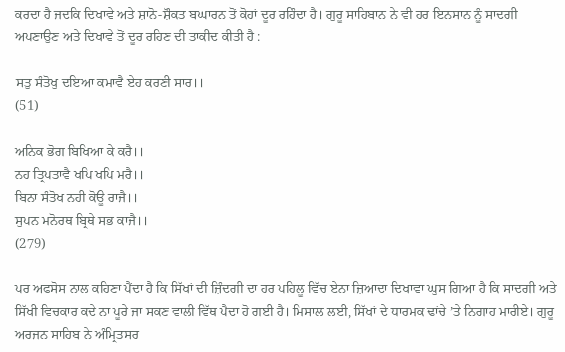ਕਰਦਾ ਹੈ ਜਦਕਿ ਦਿਖਾਵੇ ਅਤੇ ਸ਼ਾਨੋ-ਸ਼ੌਕਤ ਬਘਾਰਨ ਤੋਂ ਕੋਹਾਂ ਦੂਰ ਰਹਿੰਦਾ ਹੈ। ਗੁਰੂ ਸਾਹਿਬਾਨ ਨੇ ਵੀ ਹਰ ਇਨਸਾਨ ਨੂੰ ਸਾਦਗੀ ਅਪਣਾਉਣ ਅਤੇ ਦਿਖਾਵੇ ਤੋਂ ਦੂਰ ਰਹਿਣ ਦੀ ਤਾਕੀਦ ਕੀਤੀ ਹੈ :

ਸਤੁ ਸੰਤੋਖੁ ਦਇਆ ਕਮਾਵੈ ਏਹ ਕਰਣੀ ਸਾਰ।।
(51)

ਅਨਿਕ ਭੋਗ ਬਿਖਿਆ ਕੇ ਕਰੈ।।
ਨਹ ਤ੍ਰਿਪਤਾਵੈ ਖਪਿ ਖਪਿ ਮਰੈ।।
ਬਿਨਾ ਸੰਤੋਖ ਨਹੀ ਕੋਊ ਰਾਜੈ।।
ਸੁਪਨ ਮਨੋਰਥ ਬ੍ਰਿਥੇ ਸਭ ਕਾਜੈ।।
(279)

ਪਰ ਅਫਸੋਸ ਨਾਲ ਕਹਿਣਾ ਪੈਂਦਾ ਹੈ ਕਿ ਸਿੱਖਾਂ ਦੀ ਜ਼ਿੰਦਗੀ ਦਾ ਹਰ ਪਹਿਲੂ ਵਿੱਚ ਏਨਾ ਜ਼ਿਆਦਾ ਦਿਖਾਵਾ ਘੁਸ ਗਿਆ ਹੈ ਕਿ ਸਾਦਗੀ ਅਤੇ ਸਿੱਖੀ ਵਿਚਕਾਰ ਕਦੇ ਨਾ ਪੂਰੇ ਜਾ ਸਕਣ ਵਾਲੀ ਵਿੱਥ ਪੈਦਾ ਹੋ ਗਈ ਹੈ। ਮਿਸਾਲ ਲਈ, ਸਿੱਖਾਂ ਦੇ ਧਾਰਮਕ ਢਾਂਚੇ ’ਤੇ ਨਿਗਾਹ ਮਾਰੀਏ। ਗੁਰੂ ਅਰਜਨ ਸਾਹਿਬ ਨੇ ਅੰਮ੍ਰਿਤਸਰ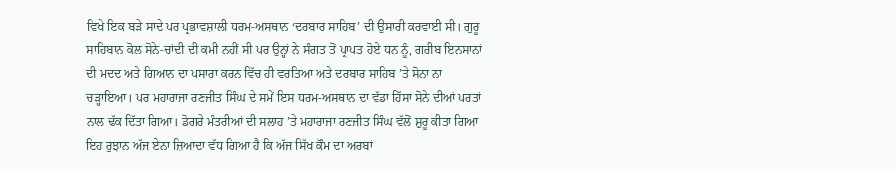ਵਿਖੇ ਇਕ ਬੜੇ ਸਾਦੇ ਪਰ ਪ੍ਰਭਾਵਸ਼ਾਲੀ ਧਰਮ-ਅਸਥਾਨ ‘ਦਰਬਾਰ ਸਾਹਿਬ’ ਦੀ ਉਸਾਰੀ ਕਰਵਾਈ ਸੀ। ਗੁਰੂ ਸਾਹਿਬਾਨ ਕੋਲ ਸੋਨੇ-ਚਾਂਦੀ ਦੀ ਕਮੀ ਨਹੀਂ ਸੀ ਪਰ ਉਨ੍ਹਾਂ ਨੇ ਸੰਗਤ ਤੋਂ ਪ੍ਰਾਪਤ ਹੋਏ ਧਨ ਨੂੰ, ਗਰੀਬ ਇਨਸਾਨਾਂ ਦੀ ਮਦਦ ਅਤੇ ਗਿਆਨ ਦਾ ਪਸਾਰਾ ਕਰਨ ਵਿੱਚ ਹੀ ਵਰਤਿਆ ਅਤੇ ਦਰਬਾਰ ਸਾਹਿਬ ’ਤੇ ਸੋਨਾ ਨਾ ਚੜ੍ਹਾਇਆ। ਪਰ ਮਹਾਰਾਜਾ ਰਣਜੀਤ ਸਿੰਘ ਦੇ ਸਮੇਂ ਇਸ ਧਰਮ-ਅਸਥਾਨ ਦਾ ਵੱਡਾ ਹਿੱਸਾ ਸੋਨੇ ਦੀਆਂ ਪਰਤਾਂ ਨਾਲ ਢੱਕ ਦਿੱਤਾ ਗਿਆ। ਡੋਗਰੇ ਮੰਤਰੀਆਂ ਦੀ ਸਲਾਹ ’ਤੇ ਮਹਾਰਾਜਾ ਰਣਜੀਤ ਸਿੰਘ ਵੱਲੋਂ ਸ਼ੁਰੂ ਕੀਤਾ ਗਿਆ ਇਹ ਰੁਝਾਨ ਅੱਜ ਏਨਾ ਜ਼ਿਆਦਾ ਵੱਧ ਗਿਆ ਹੈ ਕਿ ਅੱਜ ਸਿੱਖ ਕੌਮ ਦਾ ਅਰਬਾਂ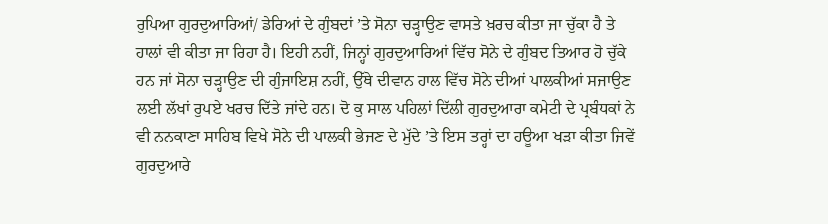ਰੁਪਿਆ ਗੁਰਦੁਆਰਿਆਂ/ ਡੇਰਿਆਂ ਦੇ ਗੁੰਬਦਾਂ ’ਤੇ ਸੋਨਾ ਚੜ੍ਹਾਉਣ ਵਾਸਤੇ ਖ਼ਰਚ ਕੀਤਾ ਜਾ ਚੁੱਕਾ ਹੈ ਤੇ ਹਾਲਾਂ ਵੀ ਕੀਤਾ ਜਾ ਰਿਹਾ ਹੈ। ਇਹੀ ਨਹੀਂ, ਜਿਨ੍ਹਾਂ ਗੁਰਦੁਆਰਿਆਂ ਵਿੱਚ ਸੋਨੇ ਦੇ ਗੁੰਬਦ ਤਿਆਰ ਹੋ ਚੁੱਕੇ ਹਨ ਜਾਂ ਸੋਨਾ ਚੜ੍ਹਾਉਣ ਦੀ ਗੁੰਜਾਇਸ਼ ਨਹੀਂ, ਉੱਥੇ ਦੀਵਾਨ ਹਾਲ ਵਿੱਚ ਸੋਨੇ ਦੀਆਂ ਪਾਲਕੀਆਂ ਸਜਾਉਣ ਲਈ ਲੱਖਾਂ ਰੁਪਏ ਖਰਚ ਦਿੱਤੇ ਜਾਂਦੇ ਹਨ। ਦੋ ਕੁ ਸਾਲ ਪਹਿਲਾਂ ਦਿੱਲੀ ਗੁਰਦੁਆਰਾ ਕਮੇਟੀ ਦੇ ਪ੍ਰਬੰਧਕਾਂ ਨੇ ਵੀ ਨਨਕਾਣਾ ਸਾਹਿਬ ਵਿਖੇ ਸੋਨੇ ਦੀ ਪਾਲਕੀ ਭੇਜਣ ਦੇ ਮੁੱਦੇ ’ਤੇ ਇਸ ਤਰ੍ਹਾਂ ਦਾ ਹਊਆ ਖੜਾ ਕੀਤਾ ਜਿਵੇਂ ਗੁਰਦੁਆਰੇ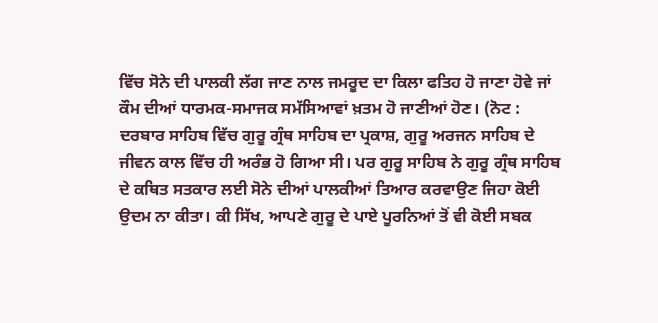ਵਿੱਚ ਸੋਨੇ ਦੀ ਪਾਲਕੀ ਲੱਗ ਜਾਣ ਨਾਲ ਜਮਰੂਦ ਦਾ ਕਿਲਾ ਫਤਿਹ ਹੋ ਜਾਣਾ ਹੋਵੇ ਜਾਂ ਕੌਮ ਦੀਆਂ ਧਾਰਮਕ-ਸਮਾਜਕ ਸਮੱਸਿਆਵਾਂ ਖ਼ਤਮ ਹੋ ਜਾਣੀਆਂ ਹੋਣ। (ਨੋਟ : ਦਰਬਾਰ ਸਾਹਿਬ ਵਿੱਚ ਗੁਰੂ ਗ੍ਰੰਥ ਸਾਹਿਬ ਦਾ ਪ੍ਰਕਾਸ਼, ਗੁਰੂ ਅਰਜਨ ਸਾਹਿਬ ਦੇ ਜੀਵਨ ਕਾਲ ਵਿੱਚ ਹੀ ਅਰੰਭ ਹੋ ਗਿਆ ਸੀ। ਪਰ ਗੁਰੂ ਸਾਹਿਬ ਨੇ ਗੁਰੂ ਗ੍ਰੰਥ ਸਾਹਿਬ ਦੇ ਕਥਿਤ ਸਤਕਾਰ ਲਈ ਸੋਨੇ ਦੀਆਂ ਪਾਲਕੀਆਂ ਤਿਆਰ ਕਰਵਾਉਣ ਜਿਹਾ ਕੋਈ ਉਦਮ ਨਾ ਕੀਤਾ। ਕੀ ਸਿੱਖ, ਆਪਣੇ ਗੁਰੂ ਦੇ ਪਾਏ ਪੂਰਨਿਆਂ ਤੋਂ ਵੀ ਕੋਈ ਸਬਕ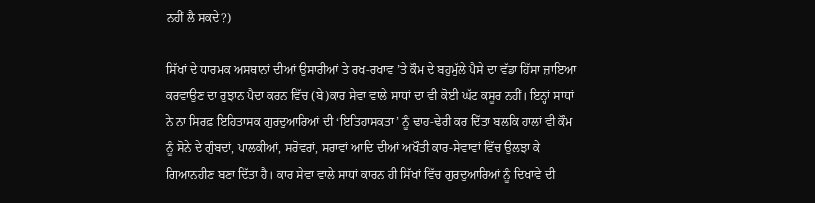ਨਹੀਂ ਲੈ ਸਕਦੇ?)

ਸਿੱਖਾਂ ਦੇ ਧਾਰਮਕ ਅਸਥਾਨਾਂ ਦੀਆਂ ਉਸਾਰੀਆਂ ਤੇ ਰਖ-ਰਖਾਵ ’ਤੇ ਕੌਮ ਦੇ ਬਹੁਮੁੱਲੇ ਪੈਸੇ ਦਾ ਵੱਡਾ ਹਿੱਸਾ ਜ਼ਾਇਆ ਕਰਵਾਉਣ ਦਾ ਰੁਝਾਨ ਪੈਦਾ ਕਰਨ ਵਿੱਚ (ਬੇ)ਕਾਰ ਸੇਵਾ ਵਾਲੇ ਸਾਧਾਂ ਦਾ ਵੀ ਕੋਈ ਘੱਟ ਕਸੂਰ ਨਹੀਂ। ਇਨ੍ਹਾਂ ਸਾਧਾਂ ਨੇ ਨਾ ਸਿਰਫ਼ ਇਹਿਤਾਸਕ ਗੁਰਦੁਆਰਿਆਂ ਦੀ ‘ਇਤਿਹਾਸਕਤਾ’ ਨੂੰ ਢਾਹ-ਢੇਰੀ ਕਰ ਦਿੱਤਾ ਬਲਕਿ ਹਾਲਾਂ ਵੀ ਕੌਮ ਨੂੰ ਸੋਨੇ ਦੇ ਗੁੰਬਦਾਂ, ਪਾਲਕੀਆਂ, ਸਰੋਵਰਾਂ, ਸਰਾਵਾਂ ਆਦਿ ਦੀਆਂ ਅਖੌਤੀ ਕਾਰ-ਸੇਵਾਵਾਂ ਵਿੱਚ ਉਲਝਾ ਕੇ ਗਿਆਨਹੀਣ ਬਣਾ ਦਿੱਤਾ ਹੈ। ਕਾਰ ਸੇਵਾ ਵਾਲੇ ਸਾਧਾਂ ਕਾਰਨ ਹੀ ਸਿੱਖਾਂ ਵਿੱਚ ਗੁਰਦੁਆਰਿਆਂ ਨੂੰ ਦਿਖਾਵੇ ਦੀ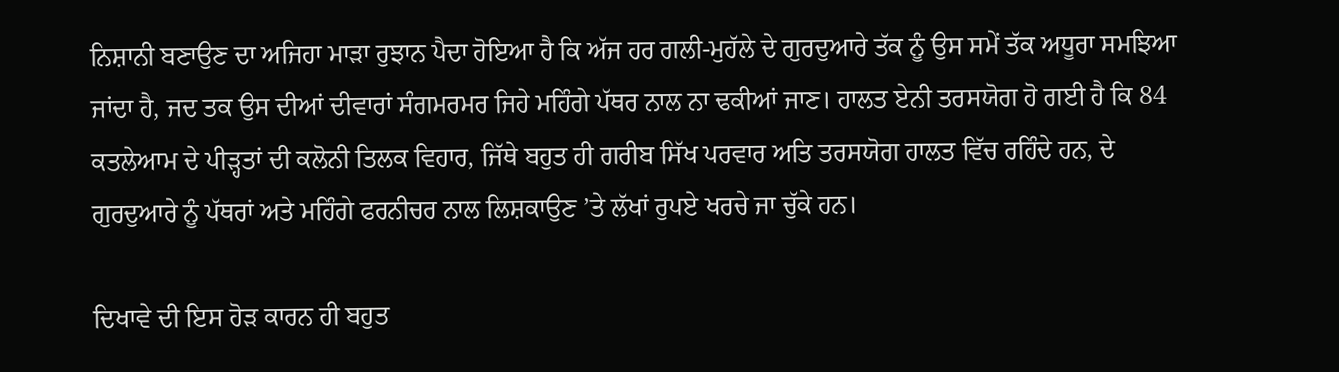ਨਿਸ਼ਾਨੀ ਬਣਾਉਣ ਦਾ ਅਜਿਹਾ ਮਾੜਾ ਰੁਝਾਨ ਪੈਦਾ ਹੋਇਆ ਹੈ ਕਿ ਅੱਜ ਹਰ ਗਲੀ-ਮੁਹੱਲੇ ਦੇ ਗੁਰਦੁਆਰੇ ਤੱਕ ਨੂੰ ਉਸ ਸਮੇਂ ਤੱਕ ਅਧੂਰਾ ਸਮਝਿਆ ਜਾਂਦਾ ਹੈ, ਜਦ ਤਕ ਉਸ ਦੀਆਂ ਦੀਵਾਰਾਂ ਸੰਗਮਰਮਰ ਜਿਹੇ ਮਹਿੰਗੇ ਪੱਥਰ ਨਾਲ ਨਾ ਢਕੀਆਂ ਜਾਣ। ਹਾਲਤ ਏਨੀ ਤਰਸਯੋਗ ਹੋ ਗਈ ਹੈ ਕਿ 84 ਕਤਲੇਆਮ ਦੇ ਪੀੜ੍ਹਤਾਂ ਦੀ ਕਲੋਨੀ ਤਿਲਕ ਵਿਹਾਰ, ਜਿੱਥੇ ਬਹੁਤ ਹੀ ਗਰੀਬ ਸਿੱਖ ਪਰਵਾਰ ਅਤਿ ਤਰਸਯੋਗ ਹਾਲਤ ਵਿੱਚ ਰਹਿੰਦੇ ਹਨ, ਦੇ ਗੁਰਦੁਆਰੇ ਨੂੰ ਪੱਥਰਾਂ ਅਤੇ ਮਹਿੰਗੇ ਫਰਨੀਚਰ ਨਾਲ ਲਿਸ਼ਕਾਉਣ ’ਤੇ ਲੱਖਾਂ ਰੁਪਏ ਖਰਚੇ ਜਾ ਚੁੱਕੇ ਹਨ।

ਦਿਖਾਵੇ ਦੀ ਇਸ ਹੋੜ ਕਾਰਨ ਹੀ ਬਹੁਤ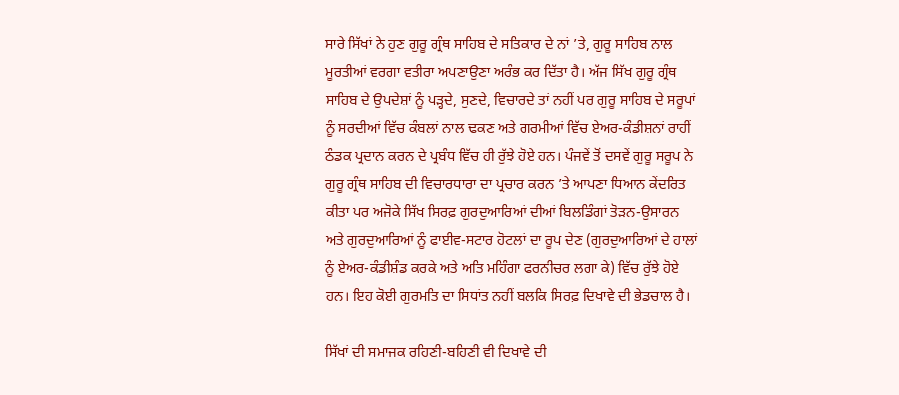ਸਾਰੇ ਸਿੱਖਾਂ ਨੇ ਹੁਣ ਗੁਰੂ ਗ੍ਰੰਥ ਸਾਹਿਬ ਦੇ ਸਤਿਕਾਰ ਦੇ ਨਾਂ ’ਤੇ, ਗੁਰੂ ਸਾਹਿਬ ਨਾਲ ਮੂਰਤੀਆਂ ਵਰਗਾ ਵਤੀਰਾ ਅਪਣਾਉਣਾ ਅਰੰਭ ਕਰ ਦਿੱਤਾ ਹੈ। ਅੱਜ ਸਿੱਖ ਗੁਰੂ ਗ੍ਰੰਥ ਸਾਹਿਬ ਦੇ ਉਪਦੇਸ਼ਾਂ ਨੂੰ ਪੜ੍ਹਦੇ, ਸੁਣਦੇ, ਵਿਚਾਰਦੇ ਤਾਂ ਨਹੀਂ ਪਰ ਗੁਰੂ ਸਾਹਿਬ ਦੇ ਸਰੂਪਾਂ ਨੂੰ ਸਰਦੀਆਂ ਵਿੱਚ ਕੰਬਲਾਂ ਨਾਲ ਢਕਣ ਅਤੇ ਗਰਮੀਆਂ ਵਿੱਚ ਏਅਰ-ਕੰਡੀਸ਼ਨਾਂ ਰਾਹੀਂ ਠੰਡਕ ਪ੍ਰਦਾਨ ਕਰਨ ਦੇ ਪ੍ਰਬੰਧ ਵਿੱਚ ਹੀ ਰੁੱਝੇ ਹੋਏ ਹਨ। ਪੰਜਵੇਂ ਤੋਂ ਦਸਵੇਂ ਗੁਰੂ ਸਰੂਪ ਨੇ ਗੁਰੂ ਗ੍ਰੰਥ ਸਾਹਿਬ ਦੀ ਵਿਚਾਰਧਾਰਾ ਦਾ ਪ੍ਰਚਾਰ ਕਰਨ ’ਤੇ ਆਪਣਾ ਧਿਆਨ ਕੇਂਦਰਿਤ ਕੀਤਾ ਪਰ ਅਜੋਕੇ ਸਿੱਖ ਸਿਰਫ਼ ਗੁਰਦੁਆਰਿਆਂ ਦੀਆਂ ਬਿਲਡਿੰਗਾਂ ਤੋੜਨ-ਉਸਾਰਨ ਅਤੇ ਗੁਰਦੁਆਰਿਆਂ ਨੂੰ ਫਾਈਵ-ਸਟਾਰ ਹੋਟਲਾਂ ਦਾ ਰੂਪ ਦੇਣ (ਗੁਰਦੁਆਰਿਆਂ ਦੇ ਹਾਲਾਂ ਨੂੰ ਏਅਰ-ਕੰਡੀਸ਼ੰਡ ਕਰਕੇ ਅਤੇ ਅਤਿ ਮਹਿੰਗਾ ਫਰਨੀਚਰ ਲਗਾ ਕੇ) ਵਿੱਚ ਰੁੱਝੇ ਹੋਏ ਹਨ। ਇਹ ਕੋਈ ਗੁਰਮਤਿ ਦਾ ਸਿਧਾਂਤ ਨਹੀਂ ਬਲਕਿ ਸਿਰਫ਼ ਦਿਖਾਵੇ ਦੀ ਭੇਡਚਾਲ ਹੈ।

ਸਿੱਖਾਂ ਦੀ ਸਮਾਜਕ ਰਹਿਣੀ-ਬਹਿਣੀ ਵੀ ਦਿਖਾਵੇ ਦੀ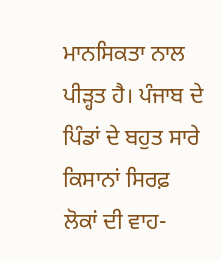ਮਾਨਸਿਕਤਾ ਨਾਲ ਪੀੜ੍ਹਤ ਹੈ। ਪੰਜਾਬ ਦੇ ਪਿੰਡਾਂ ਦੇ ਬਹੁਤ ਸਾਰੇ ਕਿਸਾਨਾਂ ਸਿਰਫ਼ ਲੋਕਾਂ ਦੀ ਵਾਹ-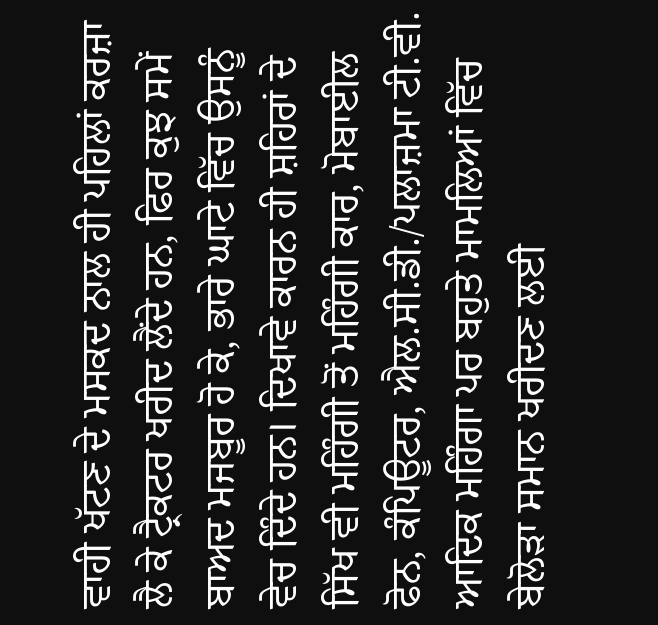ਵਾਹੀ ਖੱਟਣ ਦੇ ਮਸਕਦ ਨਾਲ ਹੀ ਪਹਿਲਾਂ ਕਰਜ਼ਾ ਲੈ ਕੇ ਟ੍ਰੈਕਟਰ ਖਰੀਦ ਲੈਂਦੇ ਹਨ, ਫਿਰ ਕੁਝ ਸਮੇਂ ਬਾਅਦ ਮਜਬੂਰ ਹੋ ਕੇ, ਭਾਰੇ ਘਾਟੇ ਵਿੱਚ ਉਸਨੂੰ ਵੇਚ ਦਿੰਦੇ ਹਨ। ਦਿਖਾਵੇ ਕਾਰਨ ਹੀ ਸ਼ਹਿਰਾਂ ਦੇ ਸਿੱਖ ਵੀ ਮਹਿੰਗੀ ਤੋਂ ਮਹਿੰਗੀ ਕਾਰ, ਮੋਬਾਈਲ ਫੋਨ, ਕੰਪਿਊਟਰ, ਐਲ.ਸੀ.ਡੀ./ਪਲਾਜ਼ਮਾ ਟੀ.ਵੀ. ਆਦਿਕ ਮਹਿੰਗਾ ਪਰ ਬਹੁਤੇ ਮਾਮਲਿਆਂ ਵਿੱਚ ਬੇਲੋੜਾ ਸਮਾਨ ਖਰੀਦਣ ਲਈ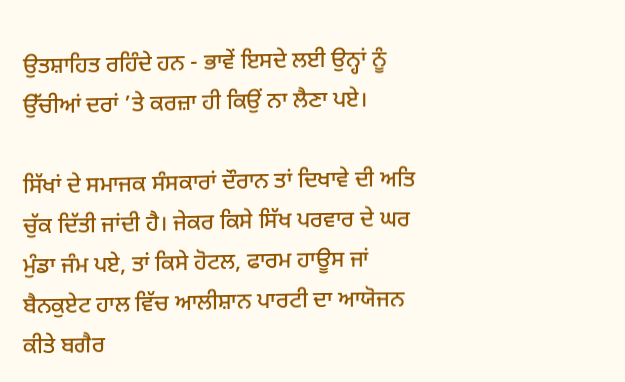ਉਤਸ਼ਾਹਿਤ ਰਹਿੰਦੇ ਹਨ - ਭਾਵੇਂ ਇਸਦੇ ਲਈ ਉਨ੍ਹਾਂ ਨੂੰ ਉੱਚੀਆਂ ਦਰਾਂ ’ਤੇ ਕਰਜ਼ਾ ਹੀ ਕਿਉਂ ਨਾ ਲੈਣਾ ਪਏ।

ਸਿੱਖਾਂ ਦੇ ਸਮਾਜਕ ਸੰਸਕਾਰਾਂ ਦੌਰਾਨ ਤਾਂ ਦਿਖਾਵੇ ਦੀ ਅਤਿ ਚੁੱਕ ਦਿੱਤੀ ਜਾਂਦੀ ਹੈ। ਜੇਕਰ ਕਿਸੇ ਸਿੱਖ ਪਰਵਾਰ ਦੇ ਘਰ ਮੁੰਡਾ ਜੰਮ ਪਏ, ਤਾਂ ਕਿਸੇ ਹੋਟਲ, ਫਾਰਮ ਹਾਊਸ ਜਾਂ ਬੈਨਕੁਏਟ ਹਾਲ ਵਿੱਚ ਆਲੀਸ਼ਾਨ ਪਾਰਟੀ ਦਾ ਆਯੋਜਨ ਕੀਤੇ ਬਗੈਰ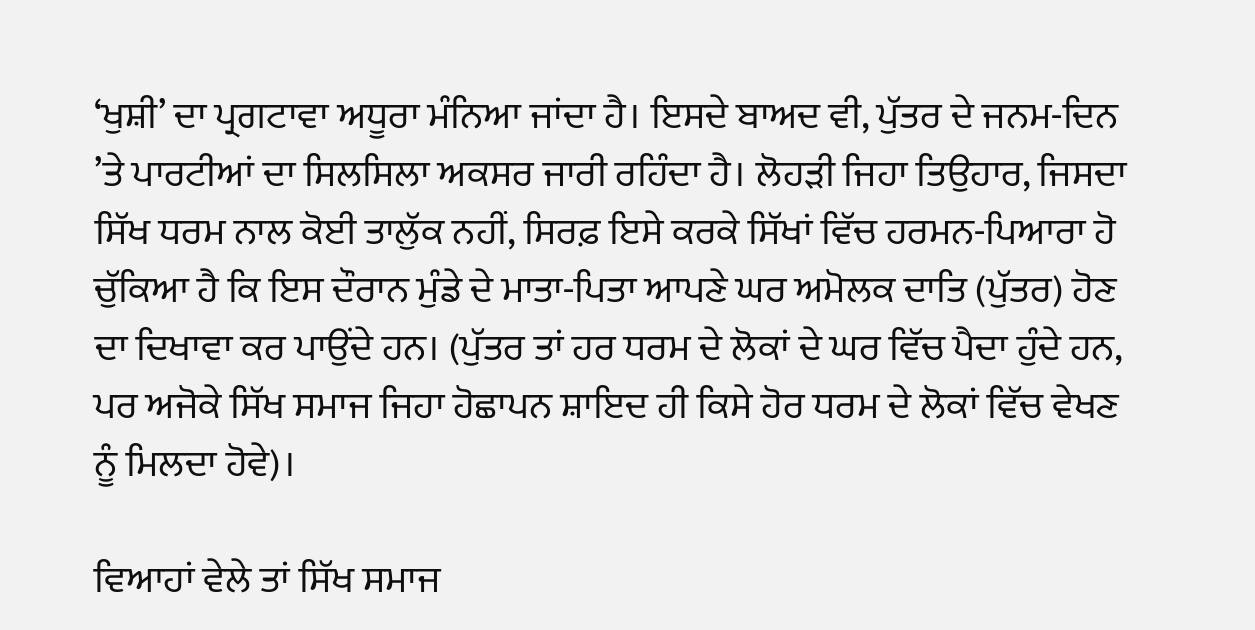‘ਖੁਸ਼ੀ’ ਦਾ ਪ੍ਰਗਟਾਵਾ ਅਧੂਰਾ ਮੰਨਿਆ ਜਾਂਦਾ ਹੈ। ਇਸਦੇ ਬਾਅਦ ਵੀ, ਪੁੱਤਰ ਦੇ ਜਨਮ-ਦਿਨ ’ਤੇ ਪਾਰਟੀਆਂ ਦਾ ਸਿਲਸਿਲਾ ਅਕਸਰ ਜਾਰੀ ਰਹਿੰਦਾ ਹੈ। ਲੋਹੜੀ ਜਿਹਾ ਤਿਉਹਾਰ, ਜਿਸਦਾ ਸਿੱਖ ਧਰਮ ਨਾਲ ਕੋਈ ਤਾਲੁੱਕ ਨਹੀਂ, ਸਿਰਫ਼ ਇਸੇ ਕਰਕੇ ਸਿੱਖਾਂ ਵਿੱਚ ਹਰਮਨ-ਪਿਆਰਾ ਹੋ ਚੁੱਕਿਆ ਹੈ ਕਿ ਇਸ ਦੌਰਾਨ ਮੁੰਡੇ ਦੇ ਮਾਤਾ-ਪਿਤਾ ਆਪਣੇ ਘਰ ਅਮੋਲਕ ਦਾਤਿ (ਪੁੱਤਰ) ਹੋਣ ਦਾ ਦਿਖਾਵਾ ਕਰ ਪਾਉਂਦੇ ਹਨ। (ਪੁੱਤਰ ਤਾਂ ਹਰ ਧਰਮ ਦੇ ਲੋਕਾਂ ਦੇ ਘਰ ਵਿੱਚ ਪੈਦਾ ਹੁੰਦੇ ਹਨ, ਪਰ ਅਜੋਕੇ ਸਿੱਖ ਸਮਾਜ ਜਿਹਾ ਹੋਛਾਪਨ ਸ਼ਾਇਦ ਹੀ ਕਿਸੇ ਹੋਰ ਧਰਮ ਦੇ ਲੋਕਾਂ ਵਿੱਚ ਵੇਖਣ ਨੂੰ ਮਿਲਦਾ ਹੋਵੇ)।

ਵਿਆਹਾਂ ਵੇਲੇ ਤਾਂ ਸਿੱਖ ਸਮਾਜ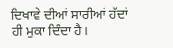ਦਿਖਾਵੇ ਦੀਆਂ ਸਾਰੀਆਂ ਹੱਦਾਂ ਹੀ ਮੁਕਾ ਦਿੰਦਾ ਹੈ।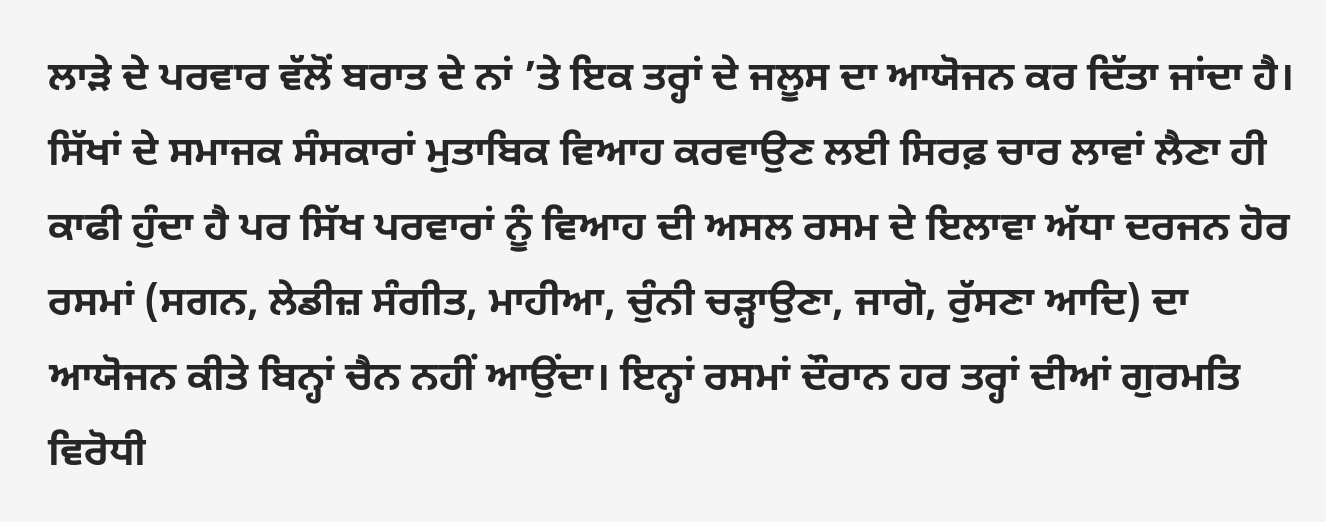ਲਾੜੇ ਦੇ ਪਰਵਾਰ ਵੱਲੋਂ ਬਰਾਤ ਦੇ ਨਾਂ ’ਤੇ ਇਕ ਤਰ੍ਹਾਂ ਦੇ ਜਲੂਸ ਦਾ ਆਯੋਜਨ ਕਰ ਦਿੱਤਾ ਜਾਂਦਾ ਹੈ। ਸਿੱਖਾਂ ਦੇ ਸਮਾਜਕ ਸੰਸਕਾਰਾਂ ਮੁਤਾਬਿਕ ਵਿਆਹ ਕਰਵਾਉਣ ਲਈ ਸਿਰਫ਼ ਚਾਰ ਲਾਵਾਂ ਲੈਣਾ ਹੀ ਕਾਫੀ ਹੁੰਦਾ ਹੈ ਪਰ ਸਿੱਖ ਪਰਵਾਰਾਂ ਨੂੰ ਵਿਆਹ ਦੀ ਅਸਲ ਰਸਮ ਦੇ ਇਲਾਵਾ ਅੱਧਾ ਦਰਜਨ ਹੋਰ ਰਸਮਾਂ (ਸਗਨ, ਲੇਡੀਜ਼ ਸੰਗੀਤ, ਮਾਹੀਆ, ਚੁੰਨੀ ਚੜ੍ਹਾਉਣਾ, ਜਾਗੋ, ਰੁੱਸਣਾ ਆਦਿ) ਦਾ ਆਯੋਜਨ ਕੀਤੇ ਬਿਨ੍ਹਾਂ ਚੈਨ ਨਹੀਂ ਆਉਂਦਾ। ਇਨ੍ਹਾਂ ਰਸਮਾਂ ਦੌਰਾਨ ਹਰ ਤਰ੍ਹਾਂ ਦੀਆਂ ਗੁਰਮਤਿ ਵਿਰੋਧੀ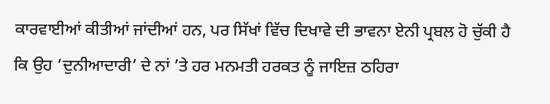ਕਾਰਵਾਈਆਂ ਕੀਤੀਆਂ ਜਾਂਦੀਆਂ ਹਨ, ਪਰ ਸਿੱਖਾਂ ਵਿੱਚ ਦਿਖਾਵੇ ਦੀ ਭਾਵਨਾ ਏਨੀ ਪ੍ਰਬਲ ਹੋ ਚੁੱਕੀ ਹੈ ਕਿ ਉਹ ‘ਦੁਨੀਆਦਾਰੀ’ ਦੇ ਨਾਂ ’ਤੇ ਹਰ ਮਨਮਤੀ ਹਰਕਤ ਨੂੰ ਜਾਇਜ਼ ਠਹਿਰਾ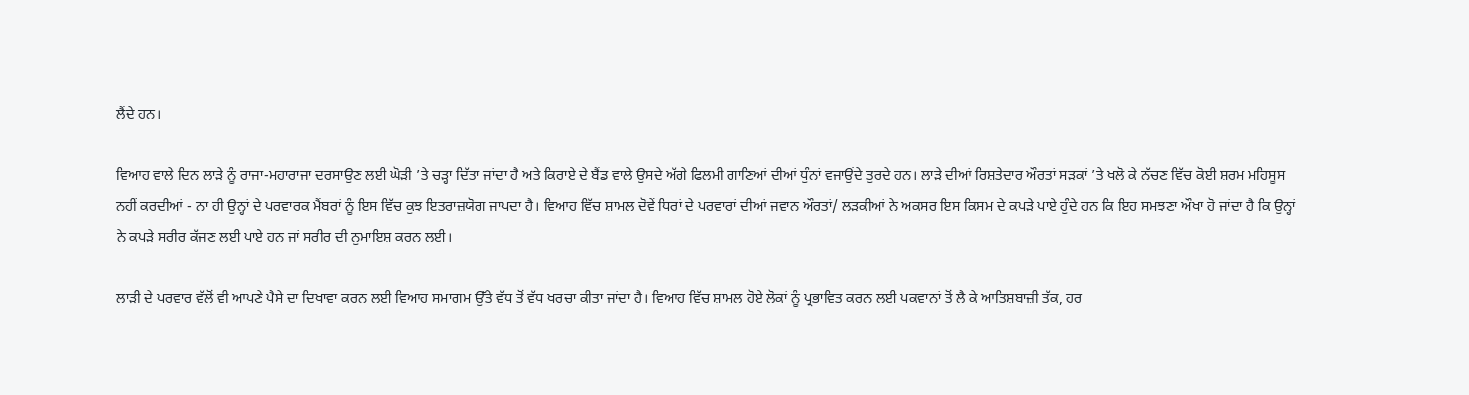ਲੈਂਦੇ ਹਨ।

ਵਿਆਹ ਵਾਲੇ ਦਿਨ ਲਾੜੇ ਨੂੰ ਰਾਜਾ-ਮਹਾਰਾਜਾ ਦਰਸਾਉਣ ਲਈ ਘੋੜੀ ’ਤੇ ਚੜ੍ਹਾ ਦਿੱਤਾ ਜਾਂਦਾ ਹੈ ਅਤੇ ਕਿਰਾਏ ਦੇ ਬੈਂਡ ਵਾਲੇ ਉਸਦੇ ਅੱਗੇ ਫਿਲਮੀ ਗਾਣਿਆਂ ਦੀਆਂ ਧੁੰਨਾਂ ਵਜਾਉਂਦੇ ਤੁਰਦੇ ਹਨ। ਲਾੜੇ ਦੀਆਂ ਰਿਸ਼ਤੇਦਾਰ ਔਰਤਾਂ ਸੜਕਾਂ ’ਤੇ ਖਲੋ ਕੇ ਨੱਚਣ ਵਿੱਚ ਕੋਈ ਸ਼ਰਮ ਮਹਿਸੂਸ ਨਹੀਂ ਕਰਦੀਆਂ - ਨਾ ਹੀ ਉਨ੍ਹਾਂ ਦੇ ਪਰਵਾਰਕ ਮੈਂਬਰਾਂ ਨੂੰ ਇਸ ਵਿੱਚ ਕੁਝ ਇਤਰਾਜ਼ਯੋਗ ਜਾਪਦਾ ਹੈ। ਵਿਆਹ ਵਿੱਚ ਸ਼ਾਮਲ ਦੋਵੇਂ ਧਿਰਾਂ ਦੇ ਪਰਵਾਰਾਂ ਦੀਆਂ ਜਵਾਨ ਔਰਤਾਂ/ ਲੜਕੀਆਂ ਨੇ ਅਕਸਰ ਇਸ ਕਿਸਮ ਦੇ ਕਪੜੇ ਪਾਏ ਹੁੰਦੇ ਹਨ ਕਿ ਇਹ ਸਮਝਣਾ ਔਖਾ ਹੋ ਜਾਂਦਾ ਹੈ ਕਿ ਉਨ੍ਹਾਂ ਨੇ ਕਪੜੇ ਸਰੀਰ ਕੱਜਣ ਲਈ ਪਾਏ ਹਨ ਜਾਂ ਸਰੀਰ ਦੀ ਨੁਮਾਇਸ਼ ਕਰਨ ਲਈ।

ਲਾੜੀ ਦੇ ਪਰਵਾਰ ਵੱਲੋਂ ਵੀ ਆਪਣੇ ਪੈਸੇ ਦਾ ਦਿਖਾਵਾ ਕਰਨ ਲਈ ਵਿਆਹ ਸਮਾਗਮ ਉੱਤੇ ਵੱਧ ਤੋਂ ਵੱਧ ਖਰਚਾ ਕੀਤਾ ਜਾਂਦਾ ਹੈ। ਵਿਆਹ ਵਿੱਚ ਸ਼ਾਮਲ ਹੋਏ ਲੋਕਾਂ ਨੂੰ ਪ੍ਰਭਾਵਿਤ ਕਰਨ ਲਈ ਪਕਵਾਨਾਂ ਤੋਂ ਲੈ ਕੇ ਆਤਿਸ਼ਬਾਜ਼ੀ ਤੱਕ, ਹਰ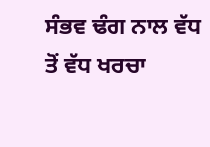ਸੰਭਵ ਢੰਗ ਨਾਲ ਵੱਧ ਤੋਂ ਵੱਧ ਖਰਚਾ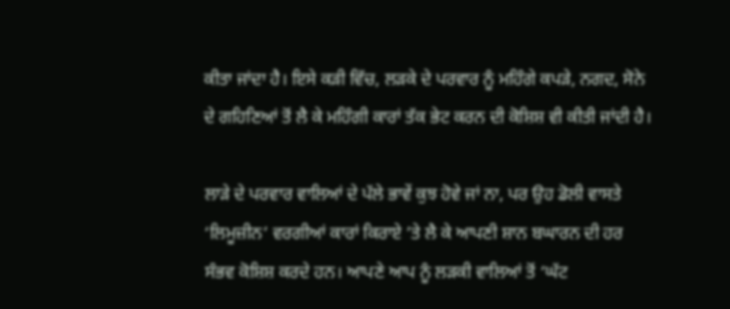ਕੀਤਾ ਜਾਂਦਾ ਹੈ। ਇਸੇ ਕੜੀ ਵਿੱਚ, ਲੜਕੇ ਦੇ ਪਰਵਾਰ ਨੂੰ ਮਹਿੰਗੇ ਕਪੜੇ, ਨਗਦ, ਸੋਨੇ ਦੇ ਗਹਿਣਿਆਂ ਤੋਂ ਲੈ ਕੇ ਮਹਿੰਗੀ ਕਾਰਾਂ ਤੱਕ ਭੇਟ ਕਰਨ ਦੀ ਕੋਸ਼ਿਸ਼ ਵੀ ਕੀਤੀ ਜਾਂਦੀ ਹੈ।

ਲਾੜੇ ਦੇ ਪਰਵਾਰ ਵਾਲਿਆਂ ਦੇ ਪੱਲੇ ਭਾਵੇਂ ਕੁਝ ਹੋਵੇ ਜਾਂ ਨਾ, ਪਰ ਉਹ ਡੋਲੀ ਵਾਸਤੇ ‘ਲਿਮੂਜ਼ੀਨ’ ਵਰਗੀਆਂ ਕਾਰਾਂ ਕਿਰਾਏ ’ਤੇ ਲੈ ਕੇ ਆਪਣੀ ਸ਼ਾਨ ਬਘਾਰਨ ਦੀ ਹਰ ਸੰਭਵ ਕੋਸ਼ਿਸ਼ ਕਰਦੇ ਹਨ। ਆਪਣੇ ਆਪ ਨੂੰ ਲੜਕੀ ਵਾਲਿਆਂ ਤੋਂ ‘ਘੱਟ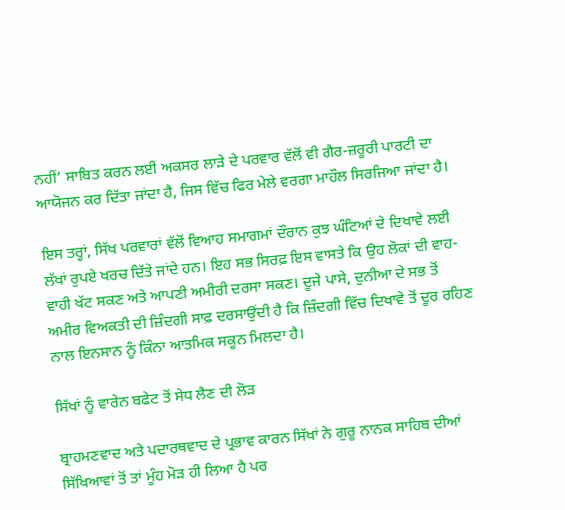ਨਹੀਂ’ ਸਾਬਿਤ ਕਰਨ ਲਈ ਅਕਸਰ ਲਾੜੇ ਦੇ ਪਰਵਾਰ ਵੱਲੋਂ ਵੀ ਗੈਰ-ਜ਼ਰੂਰੀ ਪਾਰਟੀ ਦਾ ਆਯੋਜਨ ਕਰ ਦਿੱਤਾ ਜਾਂਦਾ ਹੈ, ਜਿਸ ਵਿੱਚ ਫਿਰ ਮੇਲੇ ਵਰਗਾ ਮਾਹੌਲ ਸਿਰਜਿਆ ਜਾਂਦਾ ਹੈ।

ਇਸ ਤਰ੍ਹਾਂ, ਸਿੱਖ ਪਰਵਾਰਾਂ ਵੱਲੋਂ ਵਿਆਹ ਸਮਾਗਮਾਂ ਦੌਰਾਨ ਕੁਝ ਘੰਟਿਆਂ ਦੇ ਦਿਖਾਵੇ ਲਈ ਲੱਖਾਂ ਰੁਪਏ ਖਰਚ ਦਿੱਤੇ ਜਾਂਦੇ ਹਨ। ਇਹ ਸਭ ਸਿਰਫ਼ ਇਸ ਵਾਸਤੇ ਕਿ ਉਹ ਲੋਕਾਂ ਦੀ ਵਾਹ-ਵਾਹੀ ਖੱਟ ਸਕਣ ਅਤੇ ਆਪਣੀ ਅਮੀਰੀ ਦਰਸਾ ਸਕਣ। ਦੂਜੇ ਪਾਸੇ, ਦੁਨੀਆ ਦੇ ਸਭ ਤੋਂ ਅਮੀਰ ਵਿਅਕਤੀ ਦੀ ਜ਼ਿੰਦਗੀ ਸਾਫ਼ ਦਰਸਾਉਂਦੀ ਹੈ ਕਿ ਜ਼ਿੰਦਗੀ ਵਿੱਚ ਦਿਖਾਵੇ ਤੋਂ ਦੂਰ ਰਹਿਣ ਨਾਲ ਇਨਸਾਨ ਨੂੰ ਕਿੰਨਾ ਆਤਮਿਕ ਸਕੂਨ ਮਿਲਦਾ ਹੈ।

ਸਿੱਖਾਂ ਨੂੰ ਵਾਰੇਨ ਬਫੇਟ ਤੋਂ ਸੇਧ ਲੈਣ ਦੀ ਲੋੜ

ਬ੍ਰਾਹਮਣਵਾਦ ਅਤੇ ਪਦਾਰਥਵਾਦ ਦੇ ਪ੍ਰਭਾਵ ਕਾਰਨ ਸਿੱਖਾਂ ਨੇ ਗੁਰੂ ਨਾਨਕ ਸਾਹਿਬ ਦੀਆਂ ਸਿੱਖਿਆਵਾਂ ਤੋਂ ਤਾਂ ਮੂੰਹ ਮੋੜ ਹੀ ਲਿਆ ਹੈ ਪਰ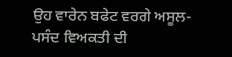ਉਹ ਵਾਰੇਨ ਬਫੇਟ ਵਰਗੇ ਅਸੂਲ-ਪਸੰਦ ਵਿਅਕਤੀ ਦੀ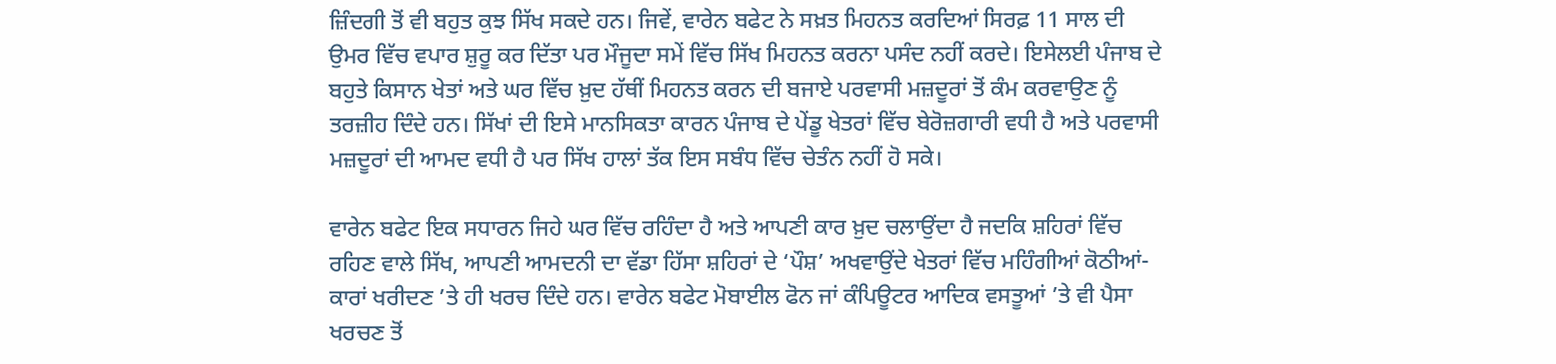ਜ਼ਿੰਦਗੀ ਤੋਂ ਵੀ ਬਹੁਤ ਕੁਝ ਸਿੱਖ ਸਕਦੇ ਹਨ। ਜਿਵੇਂ, ਵਾਰੇਨ ਬਫੇਟ ਨੇ ਸਖ਼ਤ ਮਿਹਨਤ ਕਰਦਿਆਂ ਸਿਰਫ਼ 11 ਸਾਲ ਦੀ ਉਮਰ ਵਿੱਚ ਵਪਾਰ ਸ਼ੁਰੂ ਕਰ ਦਿੱਤਾ ਪਰ ਮੌਜੂਦਾ ਸਮੇਂ ਵਿੱਚ ਸਿੱਖ ਮਿਹਨਤ ਕਰਨਾ ਪਸੰਦ ਨਹੀਂ ਕਰਦੇ। ਇਸੇਲਈ ਪੰਜਾਬ ਦੇ ਬਹੁਤੇ ਕਿਸਾਨ ਖੇਤਾਂ ਅਤੇ ਘਰ ਵਿੱਚ ਖ਼ੁਦ ਹੱਥੀਂ ਮਿਹਨਤ ਕਰਨ ਦੀ ਬਜਾਏ ਪਰਵਾਸੀ ਮਜ਼ਦੂਰਾਂ ਤੋਂ ਕੰਮ ਕਰਵਾਉਣ ਨੂੰ ਤਰਜ਼ੀਹ ਦਿੰਦੇ ਹਨ। ਸਿੱਖਾਂ ਦੀ ਇਸੇ ਮਾਨਸਿਕਤਾ ਕਾਰਨ ਪੰਜਾਬ ਦੇ ਪੇਂਡੂ ਖੇਤਰਾਂ ਵਿੱਚ ਬੇਰੋਜ਼ਗਾਰੀ ਵਧੀ ਹੈ ਅਤੇ ਪਰਵਾਸੀ ਮਜ਼ਦੂਰਾਂ ਦੀ ਆਮਦ ਵਧੀ ਹੈ ਪਰ ਸਿੱਖ ਹਾਲਾਂ ਤੱਕ ਇਸ ਸਬੰਧ ਵਿੱਚ ਚੇਤੰਨ ਨਹੀਂ ਹੋ ਸਕੇ।

ਵਾਰੇਨ ਬਫੇਟ ਇਕ ਸਧਾਰਨ ਜਿਹੇ ਘਰ ਵਿੱਚ ਰਹਿੰਦਾ ਹੈ ਅਤੇ ਆਪਣੀ ਕਾਰ ਖ਼ੁਦ ਚਲਾਉਂਦਾ ਹੈ ਜਦਕਿ ਸ਼ਹਿਰਾਂ ਵਿੱਚ ਰਹਿਣ ਵਾਲੇ ਸਿੱਖ, ਆਪਣੀ ਆਮਦਨੀ ਦਾ ਵੱਡਾ ਹਿੱਸਾ ਸ਼ਹਿਰਾਂ ਦੇ ‘ਪੌਸ਼’ ਅਖਵਾਉਂਦੇ ਖੇਤਰਾਂ ਵਿੱਚ ਮਹਿੰਗੀਆਂ ਕੋਠੀਆਂ-ਕਾਰਾਂ ਖਰੀਦਣ ’ਤੇ ਹੀ ਖਰਚ ਦਿੰਦੇ ਹਨ। ਵਾਰੇਨ ਬਫੇਟ ਮੋਬਾਈਲ ਫੋਨ ਜਾਂ ਕੰਪਿਊਟਰ ਆਦਿਕ ਵਸਤੂਆਂ ’ਤੇ ਵੀ ਪੈਸਾ ਖਰਚਣ ਤੋਂ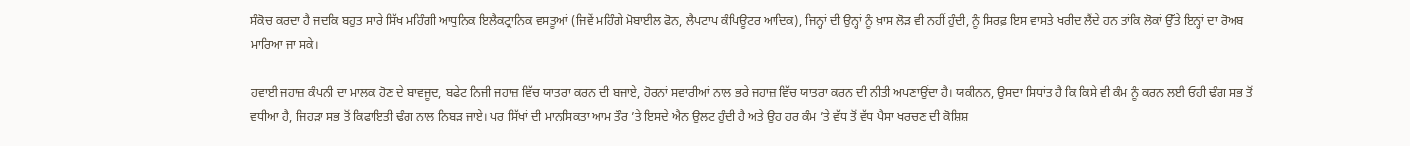ਸੰਕੋਚ ਕਰਦਾ ਹੈ ਜਦਕਿ ਬਹੁਤ ਸਾਰੇ ਸਿੱਖ ਮਹਿੰਗੀ ਆਧੁਨਿਕ ਇਲੈਕਟ੍ਰਾਨਿਕ ਵਸਤੂਆਂ (ਜਿਵੇਂ ਮਹਿੰਗੇ ਮੋਬਾਈਲ ਫੋਨ, ਲੈਪਟਾਪ ਕੰਪਿਊਟਰ ਆਦਿਕ), ਜਿਨ੍ਹਾਂ ਦੀ ਉਨ੍ਹਾਂ ਨੂੰ ਖ਼ਾਸ ਲੋੜ ਵੀ ਨਹੀਂ ਹੁੰਦੀ, ਨੂੰ ਸਿਰਫ਼ ਇਸ ਵਾਸਤੇ ਖਰੀਦ ਲੈਂਦੇ ਹਨ ਤਾਂਕਿ ਲੋਕਾਂ ਉੱਤੇ ਇਨ੍ਹਾਂ ਦਾ ਰੋਅਬ ਮਾਰਿਆ ਜਾ ਸਕੇ।

ਹਵਾਈ ਜਹਾਜ਼ ਕੰਪਨੀ ਦਾ ਮਾਲਕ ਹੋਣ ਦੇ ਬਾਵਜੂਦ, ਬਫੇਟ ਨਿਜੀ ਜਹਾਜ਼ ਵਿੱਚ ਯਾਤਰਾ ਕਰਨ ਦੀ ਬਜਾਏ, ਹੋਰਨਾਂ ਸਵਾਰੀਆਂ ਨਾਲ ਭਰੇ ਜਹਾਜ਼ ਵਿੱਚ ਯਾਤਰਾ ਕਰਨ ਦੀ ਨੀਤੀ ਅਪਣਾਉਂਦਾ ਹੈ। ਯਕੀਨਨ, ਉਸਦਾ ਸਿਧਾਂਤ ਹੈ ਕਿ ਕਿਸੇ ਵੀ ਕੰਮ ਨੂੰ ਕਰਨ ਲਈ ਓਹੀ ਢੰਗ ਸਭ ਤੋਂ ਵਧੀਆ ਹੈ, ਜਿਹੜਾ ਸਭ ਤੋਂ ਕਿਫਾਇਤੀ ਢੰਗ ਨਾਲ ਨਿਬੜ ਜਾਏ। ਪਰ ਸਿੱਖਾਂ ਦੀ ਮਾਨਸਿਕਤਾ ਆਮ ਤੌਰ ’ਤੇ ਇਸਦੇ ਐਨ ਉਲਟ ਹੁੰਦੀ ਹੈ ਅਤੇ ਉਹ ਹਰ ਕੰਮ ’ਤੇ ਵੱਧ ਤੋਂ ਵੱਧ ਪੈਸਾ ਖਰਚਣ ਦੀ ਕੋਸ਼ਿਸ਼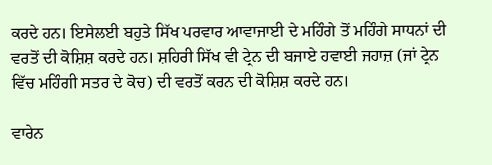ਕਰਦੇ ਹਨ। ਇਸੇਲਈ ਬਹੁਤੇ ਸਿੱਖ ਪਰਵਾਰ ਆਵਾਜਾਈ ਦੇ ਮਹਿੰਗੇ ਤੋਂ ਮਹਿੰਗੇ ਸਾਧਨਾਂ ਦੀ ਵਰਤੋਂ ਦੀ ਕੋਸ਼ਿਸ਼ ਕਰਦੇ ਹਨ। ਸ਼ਹਿਰੀ ਸਿੱਖ ਵੀ ਟ੍ਰੇਨ ਦੀ ਬਜਾਏ ਹਵਾਈ ਜਹਾਜ਼ (ਜਾਂ ਟ੍ਰੇਨ ਵਿੱਚ ਮਹਿੰਗੀ ਸਤਰ ਦੇ ਕੋਚ) ਦੀ ਵਰਤੋਂ ਕਰਨ ਦੀ ਕੋਸ਼ਿਸ਼ ਕਰਦੇ ਹਨ।

ਵਾਰੇਨ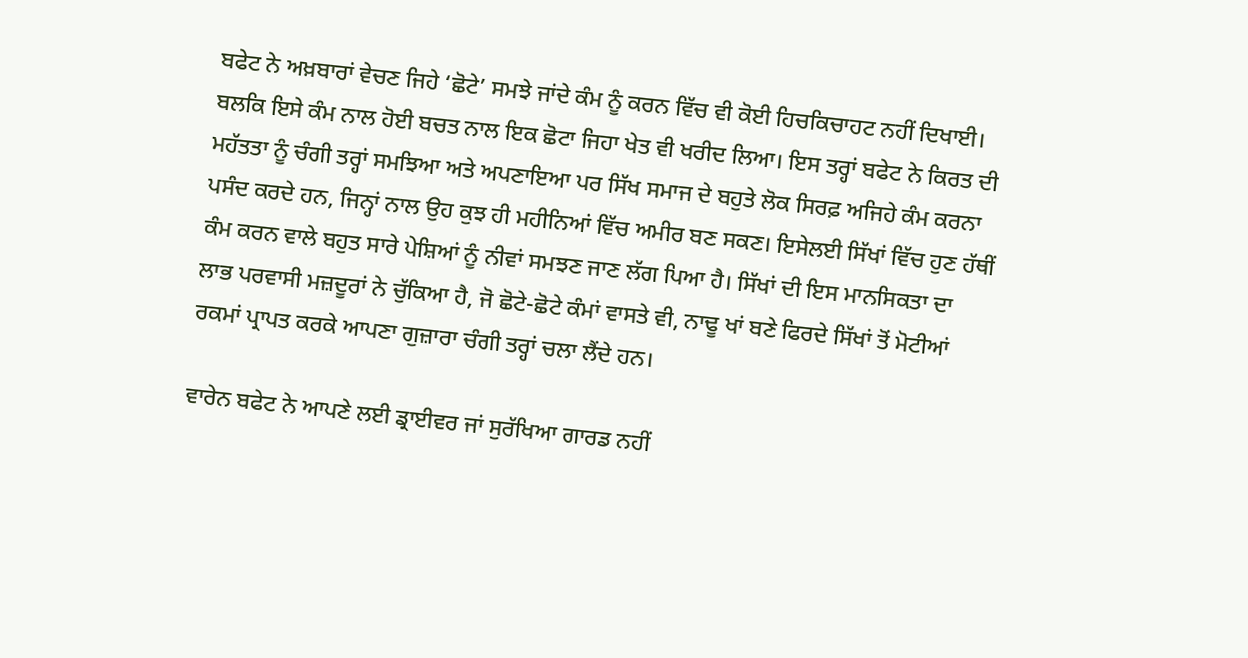ਬਫੇਟ ਨੇ ਅਖ਼ਬਾਰਾਂ ਵੇਚਣ ਜਿਹੇ ‘ਛੋਟੇ’ ਸਮਝੇ ਜਾਂਦੇ ਕੰਮ ਨੂੰ ਕਰਨ ਵਿੱਚ ਵੀ ਕੋਈ ਹਿਚਕਿਚਾਹਟ ਨਹੀਂ ਦਿਖਾਈ। ਬਲਕਿ ਇਸੇ ਕੰਮ ਨਾਲ ਹੋਈ ਬਚਤ ਨਾਲ ਇਕ ਛੋਟਾ ਜਿਹਾ ਖੇਤ ਵੀ ਖਰੀਦ ਲਿਆ। ਇਸ ਤਰ੍ਹਾਂ ਬਫੇਟ ਨੇ ਕਿਰਤ ਦੀ ਮਹੱਤਤਾ ਨੂੰ ਚੰਗੀ ਤਰ੍ਹਾਂ ਸਮਝਿਆ ਅਤੇ ਅਪਣਾਇਆ ਪਰ ਸਿੱਖ ਸਮਾਜ ਦੇ ਬਹੁਤੇ ਲੋਕ ਸਿਰਫ਼ ਅਜਿਹੇ ਕੰਮ ਕਰਨਾ ਪਸੰਦ ਕਰਦੇ ਹਨ, ਜਿਨ੍ਹਾਂ ਨਾਲ ਉਹ ਕੁਝ ਹੀ ਮਹੀਨਿਆਂ ਵਿੱਚ ਅਮੀਰ ਬਣ ਸਕਣ। ਇਸੇਲਈ ਸਿੱਖਾਂ ਵਿੱਚ ਹੁਣ ਹੱਥੀਂ ਕੰਮ ਕਰਨ ਵਾਲੇ ਬਹੁਤ ਸਾਰੇ ਪੇਸ਼ਿਆਂ ਨੂੰ ਨੀਵਾਂ ਸਮਝਣ ਜਾਣ ਲੱਗ ਪਿਆ ਹੈ। ਸਿੱਖਾਂ ਦੀ ਇਸ ਮਾਨਸਿਕਤਾ ਦਾ ਲਾਭ ਪਰਵਾਸੀ ਮਜ਼ਦੂਰਾਂ ਨੇ ਚੁੱਕਿਆ ਹੈ, ਜੋ ਛੋਟੇ-ਛੋਟੇ ਕੰਮਾਂ ਵਾਸਤੇ ਵੀ, ਨਾਢੂ ਖਾਂ ਬਣੇ ਫਿਰਦੇ ਸਿੱਖਾਂ ਤੋਂ ਮੋਟੀਆਂ ਰਕਮਾਂ ਪ੍ਰਾਪਤ ਕਰਕੇ ਆਪਣਾ ਗੁਜ਼ਾਰਾ ਚੰਗੀ ਤਰ੍ਹਾਂ ਚਲਾ ਲੈਂਦੇ ਹਨ।

ਵਾਰੇਨ ਬਫੇਟ ਨੇ ਆਪਣੇ ਲਈ ਡ੍ਰਾਈਵਰ ਜਾਂ ਸੁਰੱਖਿਆ ਗਾਰਡ ਨਹੀਂ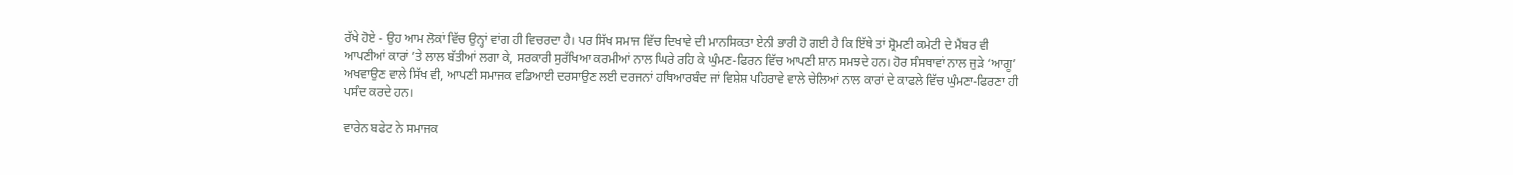ਰੱਖੇ ਹੋਏ - ਉਹ ਆਮ ਲੋਕਾਂ ਵਿੱਚ ਉਨ੍ਹਾਂ ਵਾਂਗ ਹੀ ਵਿਚਰਦਾ ਹੈ। ਪਰ ਸਿੱਖ ਸਮਾਜ ਵਿੱਚ ਦਿਖਾਵੇ ਦੀ ਮਾਨਸਿਕਤਾ ਏਨੀ ਭਾਰੀ ਹੋ ਗਈ ਹੈ ਕਿ ਇੱਥੇ ਤਾਂ ਸ਼੍ਰੋਮਣੀ ਕਮੇਟੀ ਦੇ ਮੈਂਬਰ ਵੀ ਆਪਣੀਆਂ ਕਾਰਾਂ ’ਤੇ ਲਾਲ ਬੱਤੀਆਂ ਲਗਾ ਕੇ, ਸਰਕਾਰੀ ਸੁਰੱਖਿਆ ਕਰਮੀਆਂ ਨਾਲ ਘਿਰੇ ਰਹਿ ਕੇ ਘੁੰਮਣ-ਫਿਰਨ ਵਿੱਚ ਆਪਣੀ ਸ਼ਾਨ ਸਮਝਦੇ ਹਨ। ਹੋਰ ਸੰਸਥਾਵਾਂ ਨਾਲ ਜੁੜੇ ‘ਆਗੂ’ ਅਖਵਾਉਣ ਵਾਲੇ ਸਿੱਖ ਵੀ, ਆਪਣੀ ਸਮਾਜਕ ਵਡਿਆਈ ਦਰਸਾਉਣ ਲਈ ਦਰਜਨਾਂ ਹਥਿਆਰਬੰਦ ਜਾਂ ਵਿਸ਼ੇਸ਼ ਪਹਿਰਾਵੇ ਵਾਲੇ ਚੇਲਿਆਂ ਨਾਲ ਕਾਰਾਂ ਦੇ ਕਾਫਲੇ ਵਿੱਚ ਘੁੰਮਣਾ-ਫਿਰਣਾ ਹੀ ਪਸੰਦ ਕਰਦੇ ਹਨ।

ਵਾਰੇਨ ਬਫੇਟ ਨੇ ਸਮਾਜਕ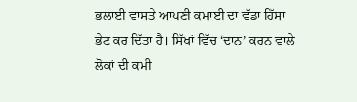ਭਲਾਈ ਵਾਸਤੇ ਆਪਣੀ ਕਮਾਈ ਦਾ ਵੱਡਾ ਹਿੱਸਾ ਭੇਟ ਕਰ ਦਿੱਤਾ ਹੈ। ਸਿੱਖਾਂ ਵਿੱਚ ‘ਦਾਨ’ ਕਰਨ ਵਾਲੇ ਲੋਕਾਂ ਦੀ ਕਮੀ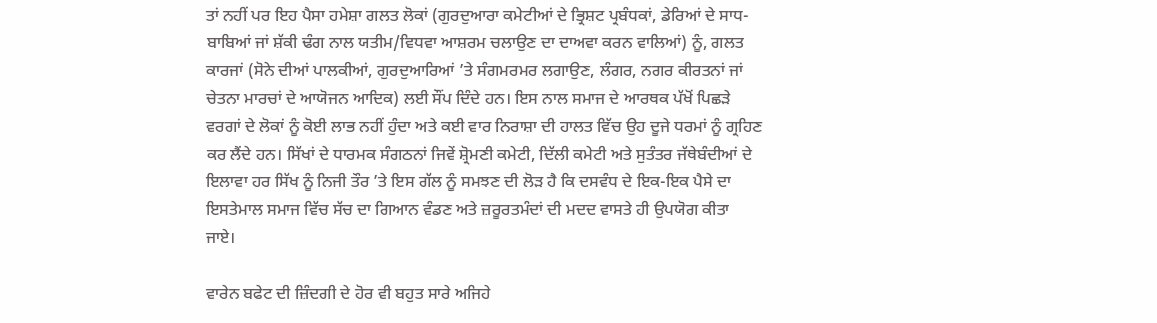ਤਾਂ ਨਹੀਂ ਪਰ ਇਹ ਪੈਸਾ ਹਮੇਸ਼ਾ ਗਲਤ ਲੋਕਾਂ (ਗੁਰਦੁਆਰਾ ਕਮੇਟੀਆਂ ਦੇ ਭ੍ਰਿਸ਼ਟ ਪ੍ਰਬੰਧਕਾਂ, ਡੇਰਿਆਂ ਦੇ ਸਾਧ-ਬਾਬਿਆਂ ਜਾਂ ਸ਼ੱਕੀ ਢੰਗ ਨਾਲ ਯਤੀਮ/ਵਿਧਵਾ ਆਸ਼ਰਮ ਚਲਾਉਣ ਦਾ ਦਾਅਵਾ ਕਰਨ ਵਾਲਿਆਂ) ਨੂੰ, ਗਲਤ ਕਾਰਜਾਂ (ਸੋਨੇ ਦੀਆਂ ਪਾਲਕੀਆਂ, ਗੁਰਦੁਆਰਿਆਂ ’ਤੇ ਸੰਗਮਰਮਰ ਲਗਾਉਣ, ਲੰਗਰ, ਨਗਰ ਕੀਰਤਨਾਂ ਜਾਂ ਚੇਤਨਾ ਮਾਰਚਾਂ ਦੇ ਆਯੋਜਨ ਆਦਿਕ) ਲਈ ਸੌਂਪ ਦਿੰਦੇ ਹਨ। ਇਸ ਨਾਲ ਸਮਾਜ ਦੇ ਆਰਥਕ ਪੱਖੋਂ ਪਿਛੜੇ ਵਰਗਾਂ ਦੇ ਲੋਕਾਂ ਨੂੰ ਕੋਈ ਲਾਭ ਨਹੀਂ ਹੁੰਦਾ ਅਤੇ ਕਈ ਵਾਰ ਨਿਰਾਸ਼ਾ ਦੀ ਹਾਲਤ ਵਿੱਚ ਉਹ ਦੂਜੇ ਧਰਮਾਂ ਨੂੰ ਗ੍ਰਹਿਣ ਕਰ ਲੈਂਦੇ ਹਨ। ਸਿੱਖਾਂ ਦੇ ਧਾਰਮਕ ਸੰਗਠਨਾਂ ਜਿਵੇਂ ਸ਼੍ਰੋਮਣੀ ਕਮੇਟੀ, ਦਿੱਲੀ ਕਮੇਟੀ ਅਤੇ ਸੁਤੰਤਰ ਜੱਥੇਬੰਦੀਆਂ ਦੇ ਇਲਾਵਾ ਹਰ ਸਿੱਖ ਨੂੰ ਨਿਜੀ ਤੌਰ ’ਤੇ ਇਸ ਗੱਲ ਨੂੰ ਸਮਝਣ ਦੀ ਲੋੜ ਹੈ ਕਿ ਦਸਵੰਧ ਦੇ ਇਕ-ਇਕ ਪੈਸੇ ਦਾ ਇਸਤੇਮਾਲ ਸਮਾਜ ਵਿੱਚ ਸੱਚ ਦਾ ਗਿਆਨ ਵੰਡਣ ਅਤੇ ਜ਼ਰੂਰਤਮੰਦਾਂ ਦੀ ਮਦਦ ਵਾਸਤੇ ਹੀ ਉਪਯੋਗ ਕੀਤਾ ਜਾਏ।

ਵਾਰੇਨ ਬਫੇਟ ਦੀ ਜ਼ਿੰਦਗੀ ਦੇ ਹੋਰ ਵੀ ਬਹੁਤ ਸਾਰੇ ਅਜਿਹੇ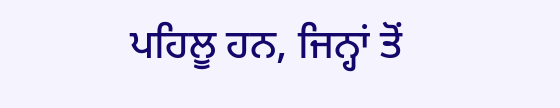ਪਹਿਲੂ ਹਨ, ਜਿਨ੍ਹਾਂ ਤੋਂ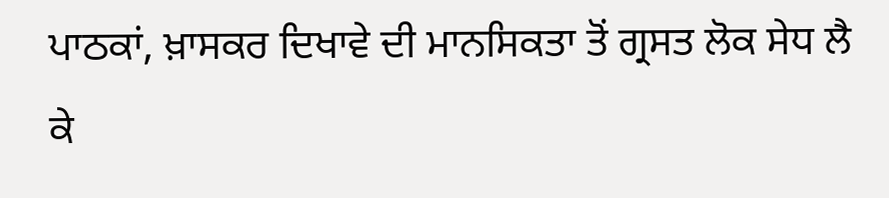ਪਾਠਕਾਂ, ਖ਼ਾਸਕਰ ਦਿਖਾਵੇ ਦੀ ਮਾਨਸਿਕਤਾ ਤੋਂ ਗ੍ਰਸਤ ਲੋਕ ਸੇਧ ਲੈ ਕੇ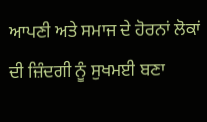ਆਪਣੀ ਅਤੇ ਸਮਾਜ ਦੇ ਹੋਰਨਾਂ ਲੋਕਾਂ ਦੀ ਜ਼ਿੰਦਗੀ ਨੂੰ ਸੁਖਮਈ ਬਣਾ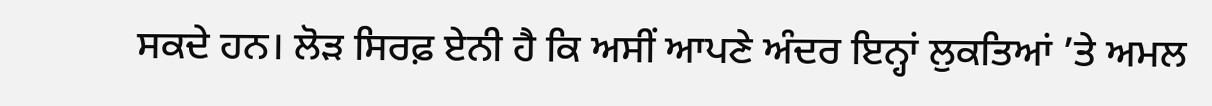ਸਕਦੇ ਹਨ। ਲੋੜ ਸਿਰਫ਼ ਏਨੀ ਹੈ ਕਿ ਅਸੀਂ ਆਪਣੇ ਅੰਦਰ ਇਨ੍ਹਾਂ ਲੁਕਤਿਆਂ ’ਤੇ ਅਮਲ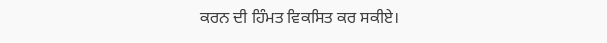ਕਰਨ ਦੀ ਹਿੰਮਤ ਵਿਕਸਿਤ ਕਰ ਸਕੀਏ।